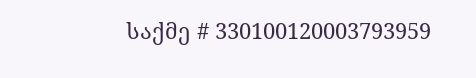საქმე # 330100120003793959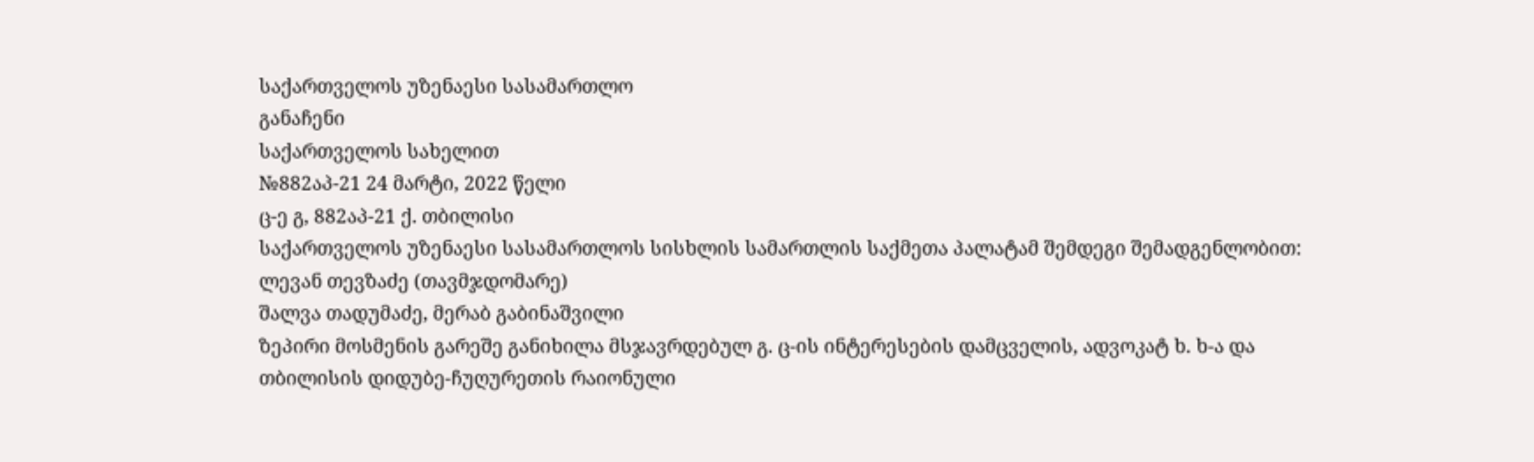საქართველოს უზენაესი სასამართლო
განაჩენი
საქართველოს სახელით
№882აპ-21 24 მარტი, 2022 წელი
ც-ე გ, 882აპ-21 ქ. თბილისი
საქართველოს უზენაესი სასამართლოს სისხლის სამართლის საქმეთა პალატამ შემდეგი შემადგენლობით:
ლევან თევზაძე (თავმჯდომარე)
შალვა თადუმაძე, მერაბ გაბინაშვილი
ზეპირი მოსმენის გარეშე განიხილა მსჯავრდებულ გ. ც-ის ინტერესების დამცველის, ადვოკატ ხ. ხ-ა და თბილისის დიდუბე-ჩუღურეთის რაიონული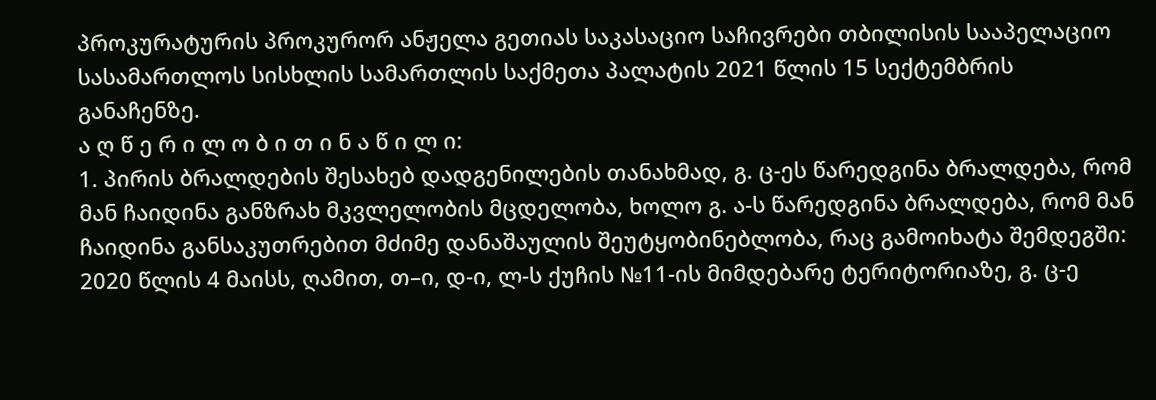პროკურატურის პროკურორ ანჟელა გეთიას საკასაციო საჩივრები თბილისის სააპელაციო სასამართლოს სისხლის სამართლის საქმეთა პალატის 2021 წლის 15 სექტემბრის განაჩენზე.
ა ღ წ ე რ ი ლ ო ბ ი თ ი ნ ა წ ი ლ ი:
1. პირის ბრალდების შესახებ დადგენილების თანახმად, გ. ც-ეს წარედგინა ბრალდება, რომ მან ჩაიდინა განზრახ მკვლელობის მცდელობა, ხოლო გ. ა-ს წარედგინა ბრალდება, რომ მან ჩაიდინა განსაკუთრებით მძიმე დანაშაულის შეუტყობინებლობა, რაც გამოიხატა შემდეგში:
2020 წლის 4 მაისს, ღამით, თ–ი, დ-ი, ლ-ს ქუჩის №11-ის მიმდებარე ტერიტორიაზე, გ. ც-ე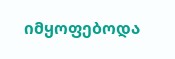იმყოფებოდა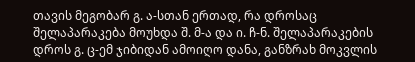თავის მეგობარ გ. ა-სთან ერთად, რა დროსაც შელაპარაკება მოუხდა შ. მ-ა და ი. ჩ-ნ. შელაპარაკების დროს გ. ც-ემ ჯიბიდან ამოიღო დანა, განზრახ მოკვლის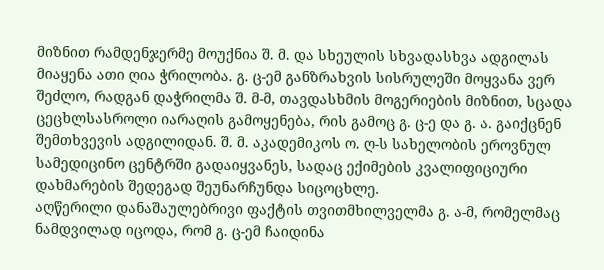მიზნით რამდენჯერმე მოუქნია შ. მ. და სხეულის სხვადასხვა ადგილას მიაყენა ათი ღია ჭრილობა. გ. ც-ემ განზრახვის სისრულეში მოყვანა ვერ შეძლო, რადგან დაჭრილმა შ. მ-მ, თავდასხმის მოგერიების მიზნით, სცადა ცეცხლსასროლი იარაღის გამოყენება, რის გამოც გ. ც-ე და გ. ა. გაიქცნენ შემთხვევის ადგილიდან. შ. მ. აკადემიკოს ო. ღ-ს სახელობის ეროვნულ სამედიცინო ცენტრში გადაიყვანეს, სადაც ექიმების კვალიფიციური დახმარების შედეგად შეუნარჩუნდა სიცოცხლე.
აღწერილი დანაშაულებრივი ფაქტის თვითმხილველმა გ. ა-მ, რომელმაც ნამდვილად იცოდა, რომ გ. ც-ემ ჩაიდინა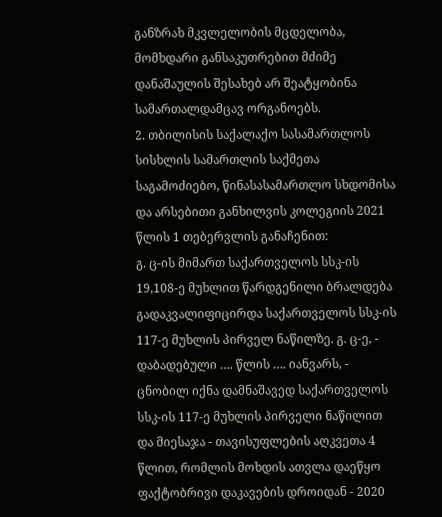განზრახ მკვლელობის მცდელობა, მომხდარი განსაკუთრებით მძიმე დანაშაულის შესახებ არ შეატყობინა სამართალდამცავ ორგანოებს.
2. თბილისის საქალაქო სასამართლოს სისხლის სამართლის საქმეთა საგამოძიებო, წინასასამართლო სხდომისა და არსებითი განხილვის კოლეგიის 2021 წლის 1 თებერვლის განაჩენით:
გ. ც-ის მიმართ საქართველოს სსკ-ის 19,108-ე მუხლით წარდგენილი ბრალდება გადაკვალიფიცირდა საქართველოს სსკ-ის 117-ე მუხლის პირველ ნაწილზე. გ. ც-ე, - დაბადებული …. წლის …. იანვარს, - ცნობილ იქნა დამნაშავედ საქართველოს სსკ-ის 117-ე მუხლის პირველი ნაწილით და მიესაჯა - თავისუფლების აღკვეთა 4 წლით, რომლის მოხდის ათვლა დაეწყო ფაქტობრივი დაკავების დროიდან - 2020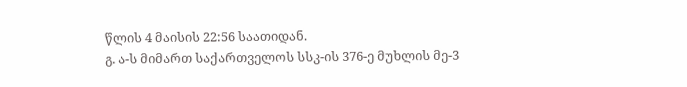წლის 4 მაისის 22:56 საათიდან.
გ. ა-ს მიმართ საქართველოს სსკ-ის 376-ე მუხლის მე-3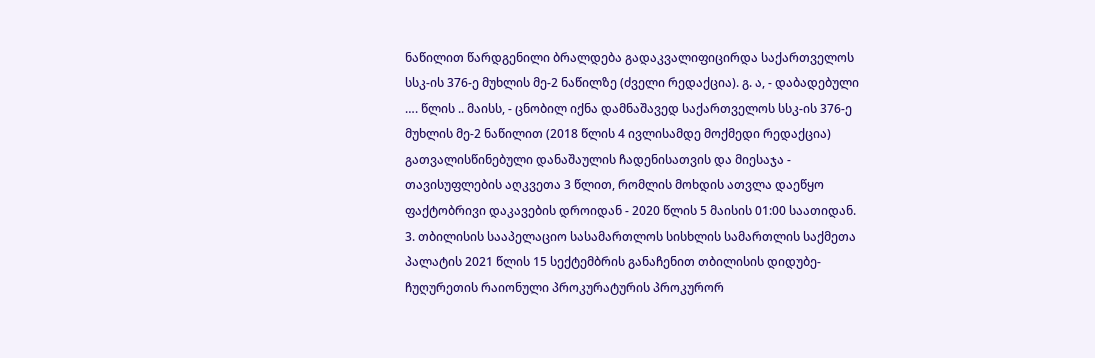ნაწილით წარდგენილი ბრალდება გადაკვალიფიცირდა საქართველოს სსკ-ის 376-ე მუხლის მე-2 ნაწილზე (ძველი რედაქცია). გ. ა, - დაბადებული …. წლის .. მაისს, - ცნობილ იქნა დამნაშავედ საქართველოს სსკ-ის 376-ე მუხლის მე-2 ნაწილით (2018 წლის 4 ივლისამდე მოქმედი რედაქცია) გათვალისწინებული დანაშაულის ჩადენისათვის და მიესაჯა - თავისუფლების აღკვეთა 3 წლით, რომლის მოხდის ათვლა დაეწყო ფაქტობრივი დაკავების დროიდან - 2020 წლის 5 მაისის 01:00 საათიდან.
3. თბილისის სააპელაციო სასამართლოს სისხლის სამართლის საქმეთა პალატის 2021 წლის 15 სექტემბრის განაჩენით თბილისის დიდუბე-ჩუღურეთის რაიონული პროკურატურის პროკურორ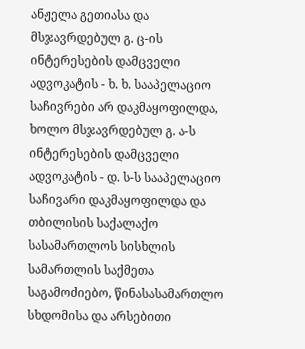ანჟელა გეთიასა და მსჯავრდებულ გ. ც-ის ინტერესების დამცველი ადვოკატის - ხ. ხ. სააპელაციო საჩივრები არ დაკმაყოფილდა, ხოლო მსჯავრდებულ გ. ა-ს ინტერესების დამცველი ადვოკატის - დ. ს-ს სააპელაციო საჩივარი დაკმაყოფილდა და თბილისის საქალაქო სასამართლოს სისხლის სამართლის საქმეთა საგამოძიებო, წინასასამართლო სხდომისა და არსებითი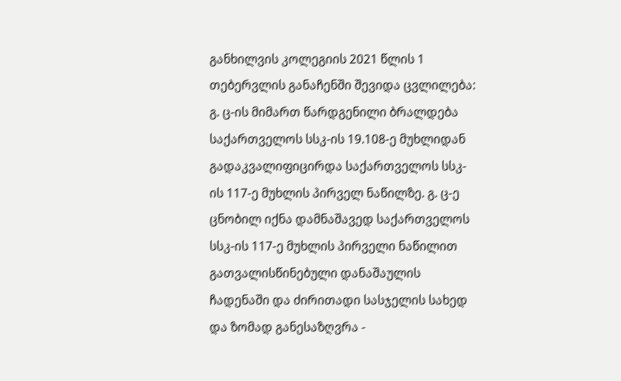განხილვის კოლეგიის 2021 წლის 1 თებერვლის განაჩენში შევიდა ცვლილება:
გ. ც-ის მიმართ წარდგენილი ბრალდება საქართველოს სსკ-ის 19.108-ე მუხლიდან გადაკვალიფიცირდა საქართველოს სსკ-ის 117-ე მუხლის პირველ ნაწილზე. გ. ც-ე ცნობილ იქნა დამნაშავედ საქართველოს სსკ-ის 117-ე მუხლის პირველი ნაწილით გათვალისწინებული დანაშაულის ჩადენაში და ძირითადი სასჯელის სახედ და ზომად განესაზღვრა -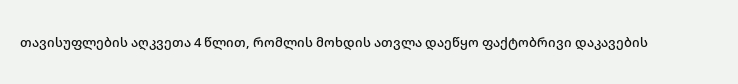თავისუფლების აღკვეთა 4 წლით, რომლის მოხდის ათვლა დაეწყო ფაქტობრივი დაკავების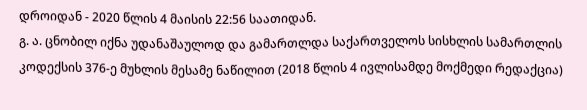დროიდან - 2020 წლის 4 მაისის 22:56 საათიდან.
გ. ა. ცნობილ იქნა უდანაშაულოდ და გამართლდა საქართველოს სისხლის სამართლის კოდექსის 376-ე მუხლის მესამე ნაწილით (2018 წლის 4 ივლისამდე მოქმედი რედაქცია)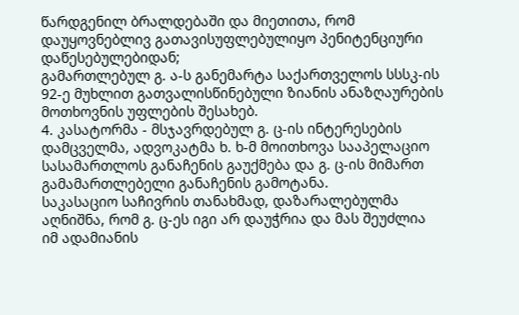წარდგენილ ბრალდებაში და მიეთითა, რომ დაუყოვნებლივ გათავისუფლებულიყო პენიტენციური დაწესებულებიდან;
გამართლებულ გ. ა-ს განემარტა საქართველოს სსსკ-ის 92-ე მუხლით გათვალისწინებული ზიანის ანაზღაურების მოთხოვნის უფლების შესახებ.
4. კასატორმა - მსჯავრდებულ გ. ც-ის ინტერესების დამცველმა, ადვოკატმა ხ. ხ-მ მოითხოვა სააპელაციო სასამართლოს განაჩენის გაუქმება და გ. ც-ის მიმართ გამამართლებელი განაჩენის გამოტანა.
საკასაციო საჩივრის თანახმად, დაზარალებულმა აღნიშნა, რომ გ. ც-ეს იგი არ დაუჭრია და მას შეუძლია იმ ადამიანის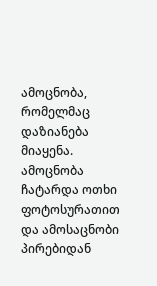ამოცნობა, რომელმაც დაზიანება მიაყენა. ამოცნობა ჩატარდა ოთხი ფოტოსურათით და ამოსაცნობი პირებიდან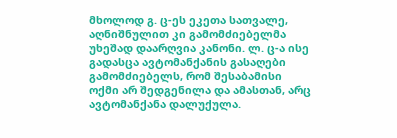მხოლოდ გ. ც-ეს ეკეთა სათვალე, აღნიშნულით კი გამომძიებელმა უხეშად დაარღვია კანონი. ლ. ც-ა ისე გადასცა ავტომანქანის გასაღები გამომძიებელს, რომ შესაბამისი ოქმი არ შედგენილა და ამასთან, არც ავტომანქანა დალუქულა.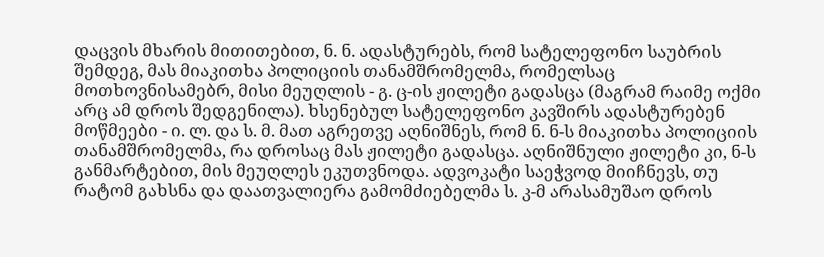დაცვის მხარის მითითებით, ნ. ნ. ადასტურებს, რომ სატელეფონო საუბრის შემდეგ, მას მიაკითხა პოლიციის თანამშრომელმა, რომელსაც მოთხოვნისამებრ, მისი მეუღლის - გ. ც-ის ჟილეტი გადასცა (მაგრამ რაიმე ოქმი არც ამ დროს შედგენილა). ხსენებულ სატელეფონო კავშირს ადასტურებენ მოწმეები - ი. ლ. და ს. მ. მათ აგრეთვე აღნიშნეს, რომ ნ. ნ-ს მიაკითხა პოლიციის თანამშრომელმა, რა დროსაც მას ჟილეტი გადასცა. აღნიშნული ჟილეტი კი, ნ-ს განმარტებით, მის მეუღლეს ეკუთვნოდა. ადვოკატი საეჭვოდ მიიჩნევს, თუ რატომ გახსნა და დაათვალიერა გამომძიებელმა ს. კ-მ არასამუშაო დროს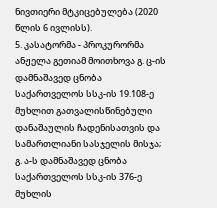ნივთიერი მტკიცებულება (2020 წლის 6 ივლისს).
5. კასატორმა - პროკურორმა ანჟელა გეთიამ მოითხოვა გ. ც-ის დამნაშავედ ცნობა საქართველოს სსკ-ის 19.108-ე მუხლით გათვალისწინებული დანაშაულის ჩადენისათვის და სამართლიანი სასჯელის მისჯა; გ. ა-ს დამნაშავედ ცნობა საქართველოს სსკ-ის 376-ე მუხლის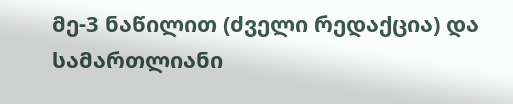მე-3 ნაწილით (ძველი რედაქცია) და სამართლიანი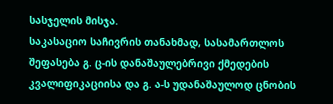სასჯელის მისჯა.
საკასაციო საჩივრის თანახმად, სასამართლოს შეფასება გ. ც-ის დანაშაულებრივი ქმედების კვალიფიკაციისა და გ. ა-ს უდანაშაულოდ ცნობის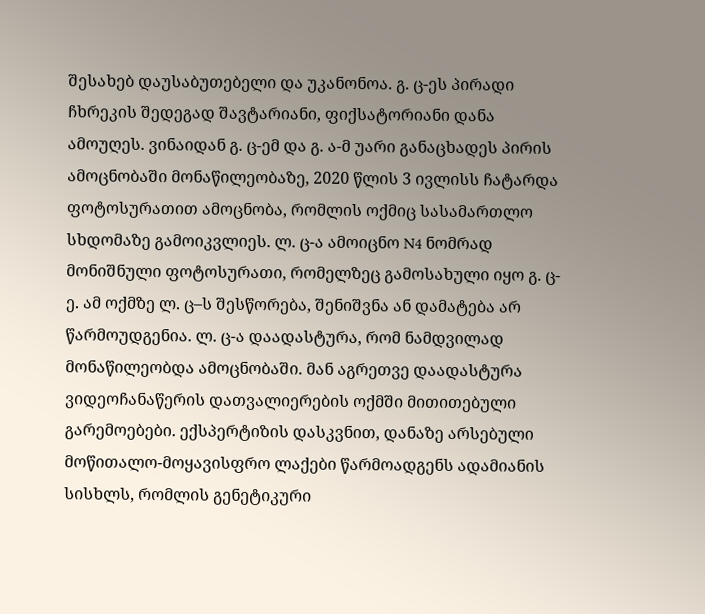შესახებ დაუსაბუთებელი და უკანონოა. გ. ც-ეს პირადი ჩხრეკის შედეგად შავტარიანი, ფიქსატორიანი დანა ამოუღეს. ვინაიდან გ. ც-ემ და გ. ა-მ უარი განაცხადეს პირის ამოცნობაში მონაწილეობაზე, 2020 წლის 3 ივლისს ჩატარდა ფოტოსურათით ამოცნობა, რომლის ოქმიც სასამართლო სხდომაზე გამოიკვლიეს. ლ. ც-ა ამოიცნო N4 ნომრად მონიშნული ფოტოსურათი, რომელზეც გამოსახული იყო გ. ც-ე. ამ ოქმზე ლ. ც–ს შესწორება, შენიშვნა ან დამატება არ წარმოუდგენია. ლ. ც-ა დაადასტურა, რომ ნამდვილად მონაწილეობდა ამოცნობაში. მან აგრეთვე დაადასტურა ვიდეოჩანაწერის დათვალიერების ოქმში მითითებული გარემოებები. ექსპერტიზის დასკვნით, დანაზე არსებული მოწითალო-მოყავისფრო ლაქები წარმოადგენს ადამიანის სისხლს, რომლის გენეტიკური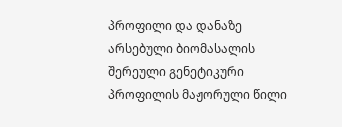პროფილი და დანაზე არსებული ბიომასალის შერეული გენეტიკური პროფილის მაჟორული წილი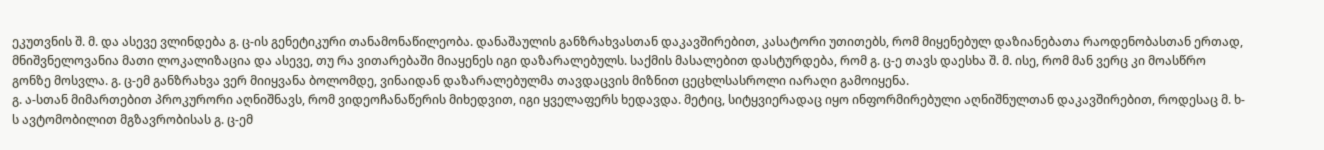ეკუთვნის შ. მ. და ასევე ვლინდება გ. ც-ის გენეტიკური თანამონაწილეობა. დანაშაულის განზრახვასთან დაკავშირებით, კასატორი უთითებს, რომ მიყენებულ დაზიანებათა რაოდენობასთან ერთად, მნიშვნელოვანია მათი ლოკალიზაცია და ასევე, თუ რა ვითარებაში მიაყენეს იგი დაზარალებულს. საქმის მასალებით დასტურდება, რომ გ. ც-ე თავს დაესხა შ. მ. ისე, რომ მან ვერც კი მოასწრო გონზე მოსვლა. გ. ც-ემ განზრახვა ვერ მიიყვანა ბოლომდე, ვინაიდან დაზარალებულმა თავდაცვის მიზნით ცეცხლსასროლი იარაღი გამოიყენა.
გ. ა-სთან მიმართებით პროკურორი აღნიშნავს, რომ ვიდეოჩანაწერის მიხედვით, იგი ყველაფერს ხედავდა. მეტიც, სიტყვიერადაც იყო ინფორმირებული აღნიშნულთან დაკავშირებით, როდესაც მ. ხ-ს ავტომობილით მგზავრობისას გ. ც-ემ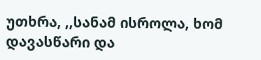უთხრა, ,,სანამ ისროლა, ხომ დავასწარი და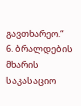გავთხარეო.“
6. ბრალდების მხარის საკასაციო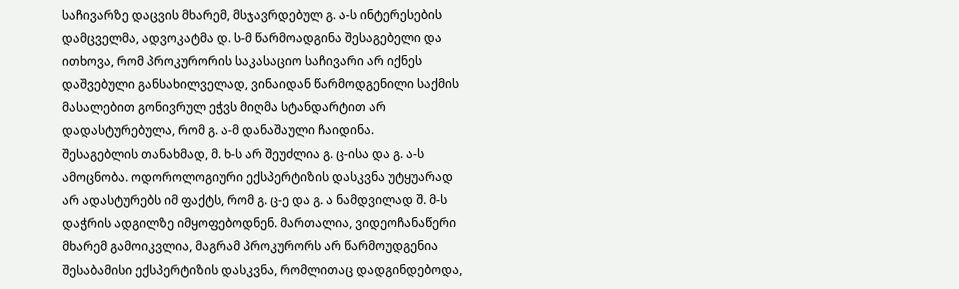საჩივარზე დაცვის მხარემ, მსჯავრდებულ გ. ა-ს ინტერესების დამცველმა, ადვოკატმა დ. ს-მ წარმოადგინა შესაგებელი და ითხოვა, რომ პროკურორის საკასაციო საჩივარი არ იქნეს დაშვებული განსახილველად, ვინაიდან წარმოდგენილი საქმის მასალებით გონივრულ ეჭვს მიღმა სტანდარტით არ დადასტურებულა, რომ გ. ა-მ დანაშაული ჩაიდინა.
შესაგებლის თანახმად, მ. ხ-ს არ შეუძლია გ. ც-ისა და გ. ა-ს ამოცნობა. ოდოროლოგიური ექსპერტიზის დასკვნა უტყუარად არ ადასტურებს იმ ფაქტს, რომ გ. ც-ე და გ. ა ნამდვილად შ. მ-ს დაჭრის ადგილზე იმყოფებოდნენ. მართალია, ვიდეოჩანაწერი მხარემ გამოიკვლია, მაგრამ პროკურორს არ წარმოუდგენია შესაბამისი ექსპერტიზის დასკვნა, რომლითაც დადგინდებოდა,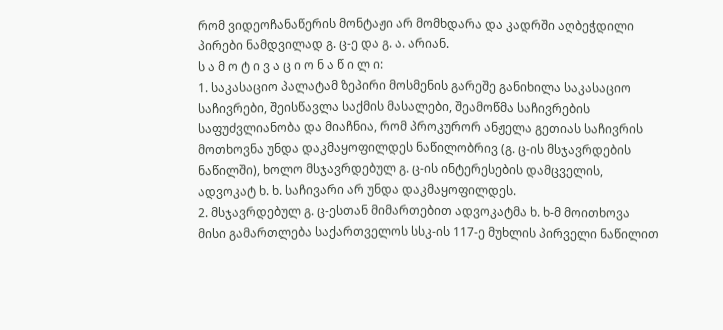რომ ვიდეოჩანაწერის მონტაჟი არ მომხდარა და კადრში აღბეჭდილი პირები ნამდვილად გ. ც-ე და გ. ა. არიან.
ს ა მ ო ტ ი ვ ა ც ი ო ნ ა წ ი ლ ი:
1. საკასაციო პალატამ ზეპირი მოსმენის გარეშე განიხილა საკასაციო საჩივრები, შეისწავლა საქმის მასალები, შეამოწმა საჩივრების საფუძვლიანობა და მიაჩნია, რომ პროკურორ ანჟელა გეთიას საჩივრის მოთხოვნა უნდა დაკმაყოფილდეს ნაწილობრივ (გ. ც-ის მსჯავრდების ნაწილში), ხოლო მსჯავრდებულ გ. ც-ის ინტერესების დამცველის, ადვოკატ ხ. ხ. საჩივარი არ უნდა დაკმაყოფილდეს.
2. მსჯავრდებულ გ. ც-ესთან მიმართებით ადვოკატმა ხ. ხ-მ მოითხოვა მისი გამართლება საქართველოს სსკ-ის 117-ე მუხლის პირველი ნაწილით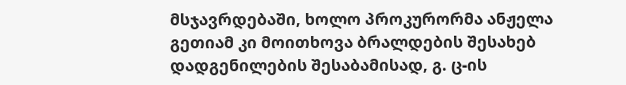მსჯავრდებაში, ხოლო პროკურორმა ანჟელა გეთიამ კი მოითხოვა ბრალდების შესახებ დადგენილების შესაბამისად, გ. ც-ის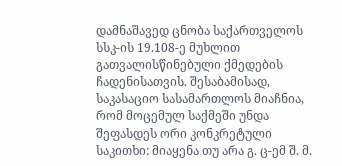დამნაშავედ ცნობა საქართველოს სსკ-ის 19.108-ე მუხლით გათვალისწინებული ქმედების ჩადენისათვის. შესაბამისად, საკასაციო სასამართლოს მიაჩნია, რომ მოცემულ საქმეში უნდა შეფასდეს ორი კონკრეტული საკითხი: მიაყენა თუ არა გ. ც-ემ შ. მ.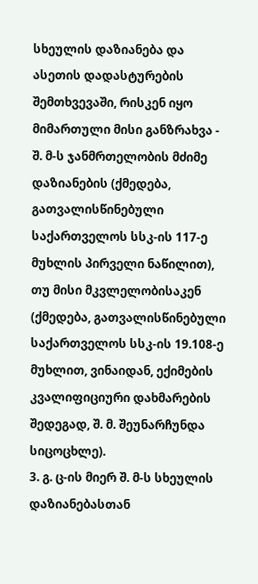სხეულის დაზიანება და ასეთის დადასტურების შემთხვევაში, რისკენ იყო მიმართული მისი განზრახვა - შ. მ-ს ჯანმრთელობის მძიმე დაზიანების (ქმედება, გათვალისწინებული საქართველოს სსკ-ის 117-ე მუხლის პირველი ნაწილით), თუ მისი მკვლელობისაკენ (ქმედება, გათვალისწინებული საქართველოს სსკ-ის 19.108-ე მუხლით, ვინაიდან, ექიმების კვალიფიციური დახმარების შედეგად, შ. მ. შეუნარჩუნდა სიცოცხლე).
3. გ. ც-ის მიერ შ. მ-ს სხეულის დაზიანებასთან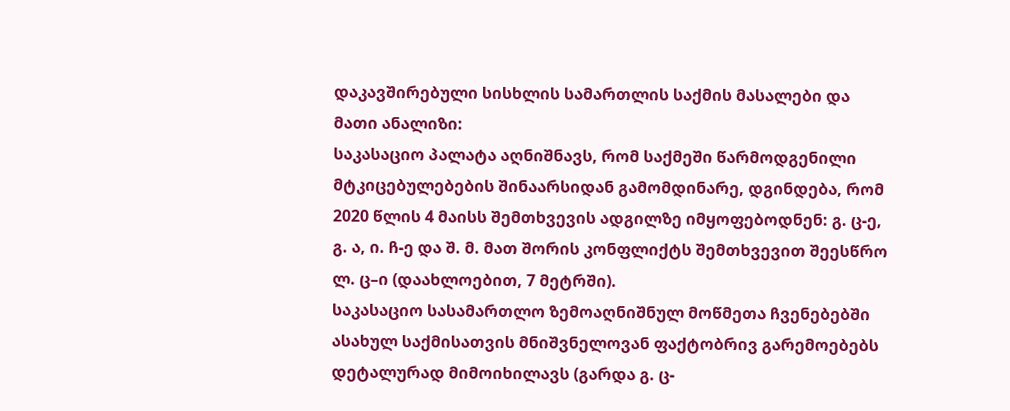დაკავშირებული სისხლის სამართლის საქმის მასალები და მათი ანალიზი:
საკასაციო პალატა აღნიშნავს, რომ საქმეში წარმოდგენილი მტკიცებულებების შინაარსიდან გამომდინარე, დგინდება, რომ 2020 წლის 4 მაისს შემთხვევის ადგილზე იმყოფებოდნენ: გ. ც-ე, გ. ა, ი. ჩ-ე და შ. მ. მათ შორის კონფლიქტს შემთხვევით შეესწრო ლ. ც–ი (დაახლოებით, 7 მეტრში).
საკასაციო სასამართლო ზემოაღნიშნულ მოწმეთა ჩვენებებში ასახულ საქმისათვის მნიშვნელოვან ფაქტობრივ გარემოებებს დეტალურად მიმოიხილავს (გარდა გ. ც-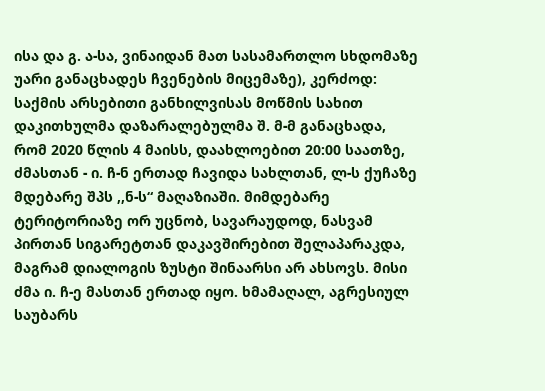ისა და გ. ა-სა, ვინაიდან მათ სასამართლო სხდომაზე უარი განაცხადეს ჩვენების მიცემაზე), კერძოდ:
საქმის არსებითი განხილვისას მოწმის სახით დაკითხულმა დაზარალებულმა შ. მ-მ განაცხადა, რომ 2020 წლის 4 მაისს, დაახლოებით 20:00 საათზე, ძმასთან - ი. ჩ-ნ ერთად ჩავიდა სახლთან, ლ-ს ქუჩაზე მდებარე შპს ,,ნ-ს“ მაღაზიაში. მიმდებარე ტერიტორიაზე ორ უცნობ, სავარაუდოდ, ნასვამ პირთან სიგარეტთან დაკავშირებით შელაპარაკდა, მაგრამ დიალოგის ზუსტი შინაარსი არ ახსოვს. მისი ძმა ი. ჩ-ე მასთან ერთად იყო. ხმამაღალ, აგრესიულ საუბარს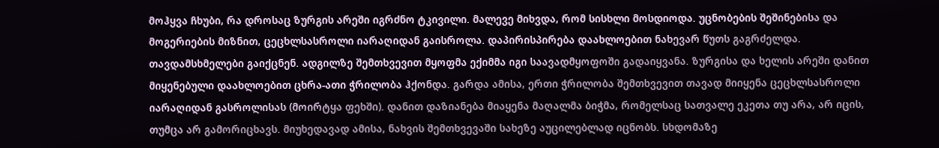მოჰყვა ჩხუბი, რა დროსაც ზურგის არეში იგრძნო ტკივილი. მალევე მიხვდა, რომ სისხლი მოსდიოდა. უცნობების შეშინებისა და მოგერიების მიზნით, ცეცხლსასროლი იარაღიდან გაისროლა. დაპირისპირება დაახლოებით ნახევარ წუთს გაგრძელდა. თავდამსხმელები გაიქცნენ. ადგილზე შემთხვევით მყოფმა ექიმმა იგი საავადმყოფოში გადაიყვანა. ზურგისა და ხელის არეში დანით მიყენებული დაახლოებით ცხრა-ათი ჭრილობა ჰქონდა. გარდა ამისა, ერთი ჭრილობა შემთხვევით თავად მიიყენა ცეცხლსასროლი იარაღიდან გასროლისას (მოირტყა ფეხში). დანით დაზიანება მიაყენა მაღალმა ბიჭმა, რომელსაც სათვალე ეკეთა თუ არა, არ იცის, თუმცა არ გამორიცხავს. მიუხედავად ამისა, ნახვის შემთხვევაში სახეზე აუცილებლად იცნობს. სხდომაზე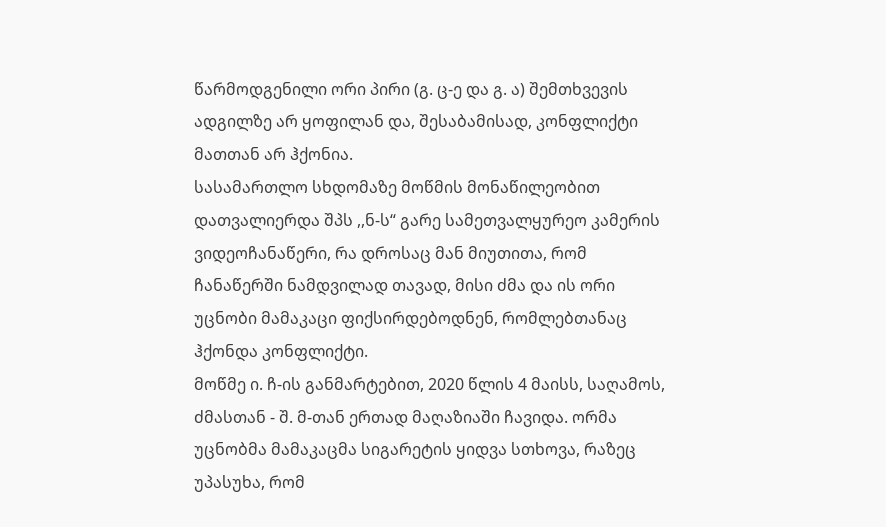წარმოდგენილი ორი პირი (გ. ც-ე და გ. ა) შემთხვევის ადგილზე არ ყოფილან და, შესაბამისად, კონფლიქტი მათთან არ ჰქონია.
სასამართლო სხდომაზე მოწმის მონაწილეობით დათვალიერდა შპს ,,ნ-ს“ გარე სამეთვალყურეო კამერის ვიდეოჩანაწერი, რა დროსაც მან მიუთითა, რომ ჩანაწერში ნამდვილად თავად, მისი ძმა და ის ორი უცნობი მამაკაცი ფიქსირდებოდნენ, რომლებთანაც ჰქონდა კონფლიქტი.
მოწმე ი. ჩ-ის განმარტებით, 2020 წლის 4 მაისს, საღამოს, ძმასთან - შ. მ-თან ერთად მაღაზიაში ჩავიდა. ორმა უცნობმა მამაკაცმა სიგარეტის ყიდვა სთხოვა, რაზეც უპასუხა, რომ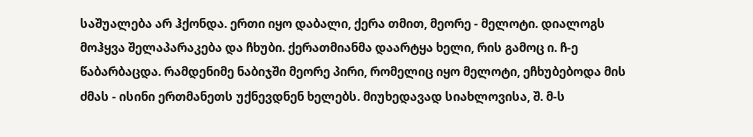საშუალება არ ჰქონდა. ერთი იყო დაბალი, ქერა თმით, მეორე - მელოტი. დიალოგს მოჰყვა შელაპარაკება და ჩხუბი. ქერათმიანმა დაარტყა ხელი, რის გამოც ი. ჩ-ე წაბარბაცდა. რამდენიმე ნაბიჯში მეორე პირი, რომელიც იყო მელოტი, ეჩხუბებოდა მის ძმას - ისინი ერთმანეთს უქნევდნენ ხელებს. მიუხედავად სიახლოვისა, შ. მ-ს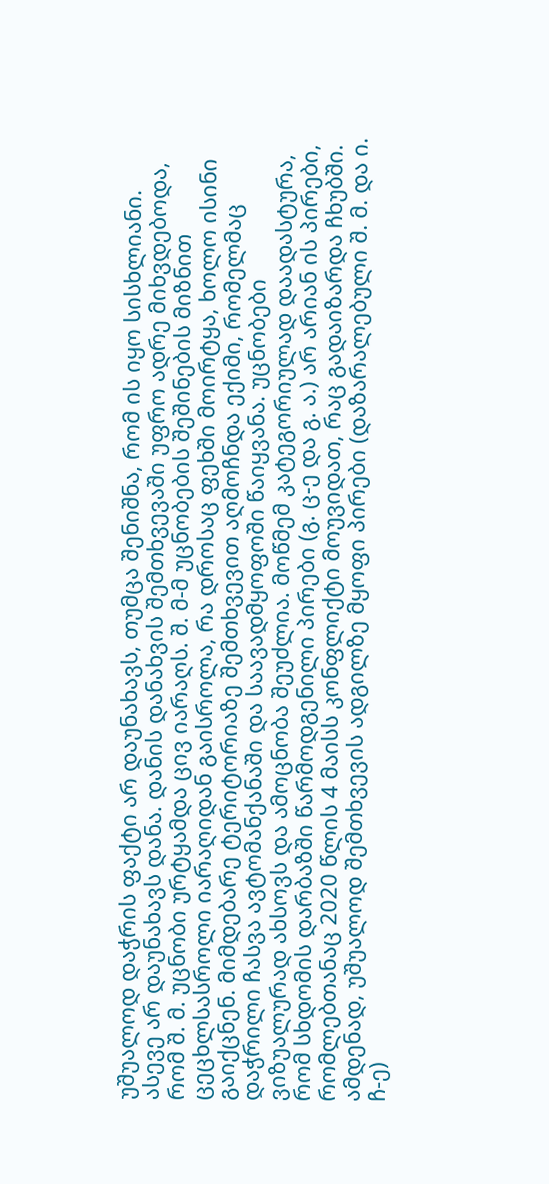უშუალოდ დაჭრის ფაქტი არ დაუნახავს, თუმცა შენიშნა, რომ ის იყო სისხლიანი. ასევე არ დაუნახავს დანა. დანის დანახვის შემთხვევაში უფრო ადრე მიხვდებოდა, რომ შ. მ. უცნობი ურტყამდა ცივ იარაღს. შ. მ-მ უცნობების შეშინების მიზნით ცეცხლსასროლი იარაღიდან გაისროლა, რა დროსაც ფეხში მოირტყა, ხოლო ისინი გაიქცნენ. მიმდებარე ტერიტორიაზე შემთხვევით აღმოჩნდა ექიმი, რომელმაც დაჭრილი ჩასვა ავტომანქანაში და საავადმყოფოში წაიყვანა. უცნობები ვიზუალურად ახსოვს და ამოცნობა შეუძლია. მოწმემ კატეგორიულად დაადასტურა, რომ სხდომის დარბაზში წარმოდგენილი პირები (გ. ც-ე და გ. ა.) არ არიან ის პირები, რომლებთანაც 2020 წლის 4 მაისს კონფლიქტი მოუვიდათ, რაც გადაიზარდა ჩხუბში.
ამდენად, უშუალოდ შემთხვევის ადგილზე მყოფი პირები (დაზარალებული შ. მ. და ი. ჩ-ე)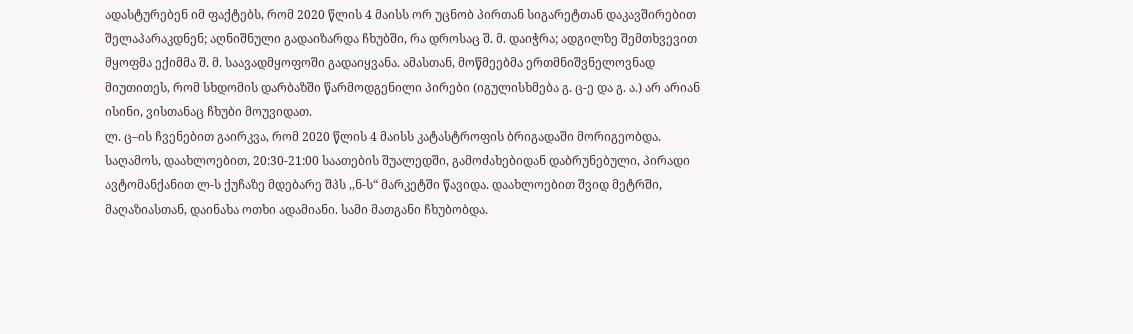ადასტურებენ იმ ფაქტებს, რომ 2020 წლის 4 მაისს ორ უცნობ პირთან სიგარეტთან დაკავშირებით შელაპარაკდნენ; აღნიშნული გადაიზარდა ჩხუბში, რა დროსაც შ. მ. დაიჭრა; ადგილზე შემთხვევით მყოფმა ექიმმა შ. მ. საავადმყოფოში გადაიყვანა. ამასთან, მოწმეებმა ერთმნიშვნელოვნად მიუთითეს, რომ სხდომის დარბაზში წარმოდგენილი პირები (იგულისხმება გ. ც-ე და გ. ა.) არ არიან ისინი, ვისთანაც ჩხუბი მოუვიდათ.
ლ. ც–ის ჩვენებით გაირკვა, რომ 2020 წლის 4 მაისს კატასტროფის ბრიგადაში მორიგეობდა. საღამოს, დაახლოებით, 20:30-21:00 საათების შუალედში, გამოძახებიდან დაბრუნებული, პირადი ავტომანქანით ლ-ს ქუჩაზე მდებარე შპს ,,ნ-ს“ მარკეტში წავიდა. დაახლოებით შვიდ მეტრში, მაღაზიასთან, დაინახა ოთხი ადამიანი. სამი მათგანი ჩხუბობდა.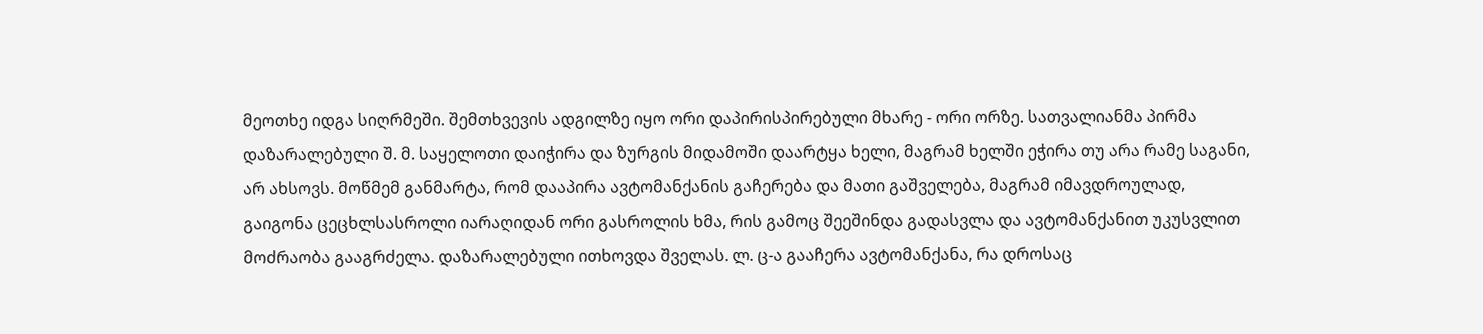მეოთხე იდგა სიღრმეში. შემთხვევის ადგილზე იყო ორი დაპირისპირებული მხარე - ორი ორზე. სათვალიანმა პირმა დაზარალებული შ. მ. საყელოთი დაიჭირა და ზურგის მიდამოში დაარტყა ხელი, მაგრამ ხელში ეჭირა თუ არა რამე საგანი, არ ახსოვს. მოწმემ განმარტა, რომ დააპირა ავტომანქანის გაჩერება და მათი გაშველება, მაგრამ იმავდროულად, გაიგონა ცეცხლსასროლი იარაღიდან ორი გასროლის ხმა, რის გამოც შეეშინდა გადასვლა და ავტომანქანით უკუსვლით მოძრაობა გააგრძელა. დაზარალებული ითხოვდა შველას. ლ. ც-ა გააჩერა ავტომანქანა, რა დროსაც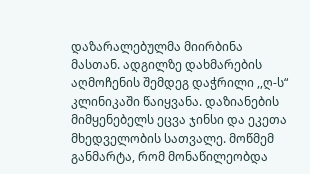დაზარალებულმა მიირბინა მასთან. ადგილზე დახმარების აღმოჩენის შემდეგ დაჭრილი ,,ღ-ს“ კლინიკაში წაიყვანა. დაზიანების მიმყენებელს ეცვა ჯინსი და ეკეთა მხედველობის სათვალე. მოწმემ განმარტა, რომ მონაწილეობდა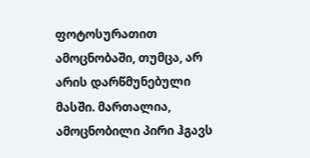ფოტოსურათით ამოცნობაში, თუმცა, არ არის დარწმუნებული მასში. მართალია, ამოცნობილი პირი ჰგავს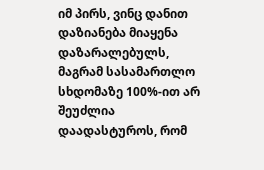იმ პირს, ვინც დანით დაზიანება მიაყენა დაზარალებულს, მაგრამ სასამართლო სხდომაზე 100%-ით არ შეუძლია დაადასტუროს, რომ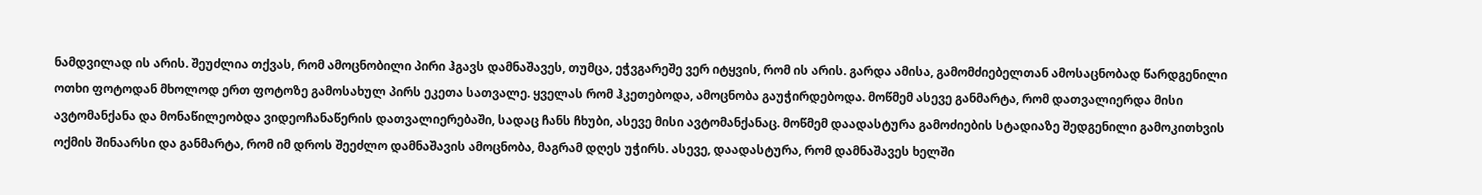ნამდვილად ის არის. შეუძლია თქვას, რომ ამოცნობილი პირი ჰგავს დამნაშავეს, თუმცა, ეჭვგარეშე ვერ იტყვის, რომ ის არის. გარდა ამისა, გამომძიებელთან ამოსაცნობად წარდგენილი ოთხი ფოტოდან მხოლოდ ერთ ფოტოზე გამოსახულ პირს ეკეთა სათვალე. ყველას რომ ჰკეთებოდა, ამოცნობა გაუჭირდებოდა. მოწმემ ასევე განმარტა, რომ დათვალიერდა მისი ავტომანქანა და მონაწილეობდა ვიდეოჩანაწერის დათვალიერებაში, სადაც ჩანს ჩხუბი, ასევე მისი ავტომანქანაც. მოწმემ დაადასტურა გამოძიების სტადიაზე შედგენილი გამოკითხვის ოქმის შინაარსი და განმარტა, რომ იმ დროს შეეძლო დამნაშავის ამოცნობა, მაგრამ დღეს უჭირს. ასევე, დაადასტურა, რომ დამნაშავეს ხელში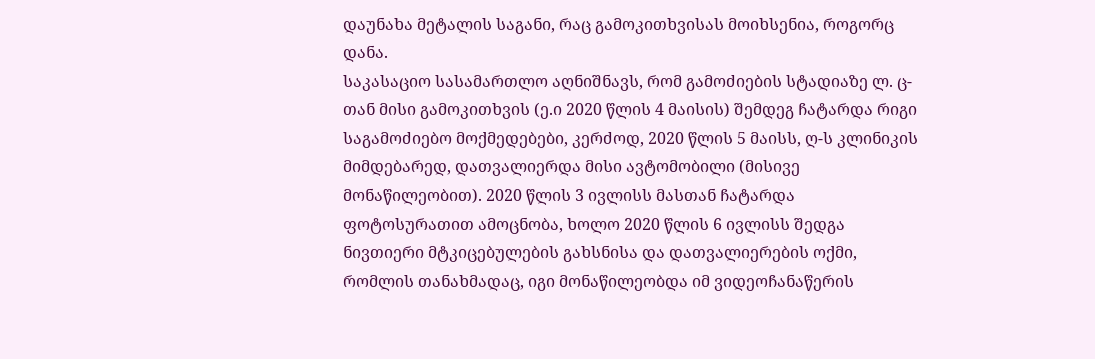დაუნახა მეტალის საგანი, რაც გამოკითხვისას მოიხსენია, როგორც დანა.
საკასაციო სასამართლო აღნიშნავს, რომ გამოძიების სტადიაზე ლ. ც-თან მისი გამოკითხვის (ე.ი 2020 წლის 4 მაისის) შემდეგ ჩატარდა რიგი საგამოძიებო მოქმედებები, კერძოდ, 2020 წლის 5 მაისს, ღ-ს კლინიკის მიმდებარედ, დათვალიერდა მისი ავტომობილი (მისივე მონაწილეობით). 2020 წლის 3 ივლისს მასთან ჩატარდა ფოტოსურათით ამოცნობა, ხოლო 2020 წლის 6 ივლისს შედგა ნივთიერი მტკიცებულების გახსნისა და დათვალიერების ოქმი, რომლის თანახმადაც, იგი მონაწილეობდა იმ ვიდეოჩანაწერის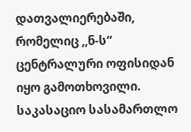დათვალიერებაში, რომელიც ,,ნ-ს“ ცენტრალური ოფისიდან იყო გამოთხოვილი. საკასაციო სასამართლო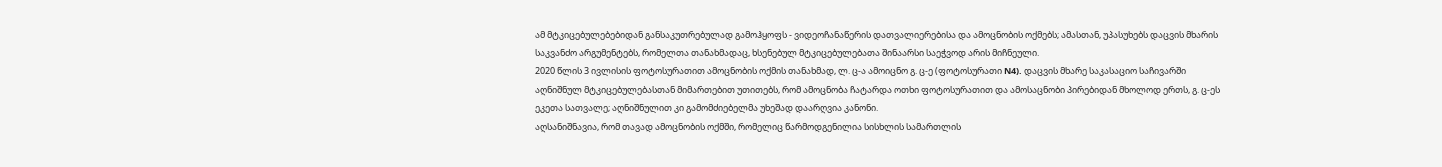ამ მტკიცებულებებიდან განსაკუთრებულად გამოჰყოფს - ვიდეოჩანაწერის დათვალიერებისა და ამოცნობის ოქმებს; ამასთან, უპასუხებს დაცვის მხარის საკვანძო არგუმენტებს, რომელთა თანახმადაც, ხსენებულ მტკიცებულებათა შინაარსი საეჭვოდ არის მიჩნეული.
2020 წლის 3 ივლისის ფოტოსურათით ამოცნობის ოქმის თანახმად, ლ. ც-ა ამოიცნო გ. ც-ე (ფოტოსურათი N4). დაცვის მხარე საკასაციო საჩივარში აღნიშნულ მტკიცებულებასთან მიმართებით უთითებს, რომ ამოცნობა ჩატარდა ოთხი ფოტოსურათით და ამოსაცნობი პირებიდან მხოლოდ ერთს, გ. ც-ეს ეკეთა სათვალე; აღნიშნულით კი გამომძიებელმა უხეშად დაარღვია კანონი.
აღსანიშნავია, რომ თავად ამოცნობის ოქმში, რომელიც წარმოდგენილია სისხლის სამართლის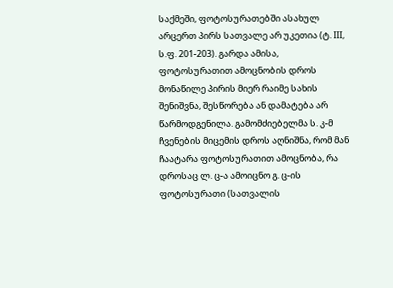საქმეში, ფოტოსურათებში ასახულ არცერთ პირს სათვალე არ უკეთია (ტ. III, ს.ფ. 201-203). გარდა ამისა, ფოტოსურათით ამოცნობის დროს მონაწილე პირის მიერ რაიმე სახის შენიშვნა, შესწორება ან დამატება არ წარმოდგენილა. გამომძიებელმა ს. კ-მ ჩვენების მიცემის დროს აღნიშნა, რომ მან ჩაატარა ფოტოსურათით ამოცნობა, რა დროსაც ლ. ც-ა ამოიცნო გ. ც-ის ფოტოსურათი (სათვალის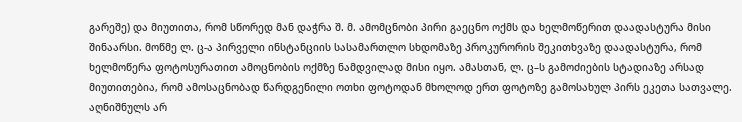გარეშე) და მიუთითა, რომ სწორედ მან დაჭრა შ. მ. ამომცნობი პირი გაეცნო ოქმს და ხელმოწერით დაადასტურა მისი შინაარსი. მოწმე ლ. ც-ა პირველი ინსტანციის სასამართლო სხდომაზე პროკურორის შეკითხვაზე დაადასტურა, რომ ხელმოწერა ფოტოსურათით ამოცნობის ოქმზე ნამდვილად მისი იყო. ამასთან, ლ. ც–ს გამოძიების სტადიაზე არსად მიუთითებია, რომ ამოსაცნობად წარდგენილი ოთხი ფოტოდან მხოლოდ ერთ ფოტოზე გამოსახულ პირს ეკეთა სათვალე. აღნიშნულს არ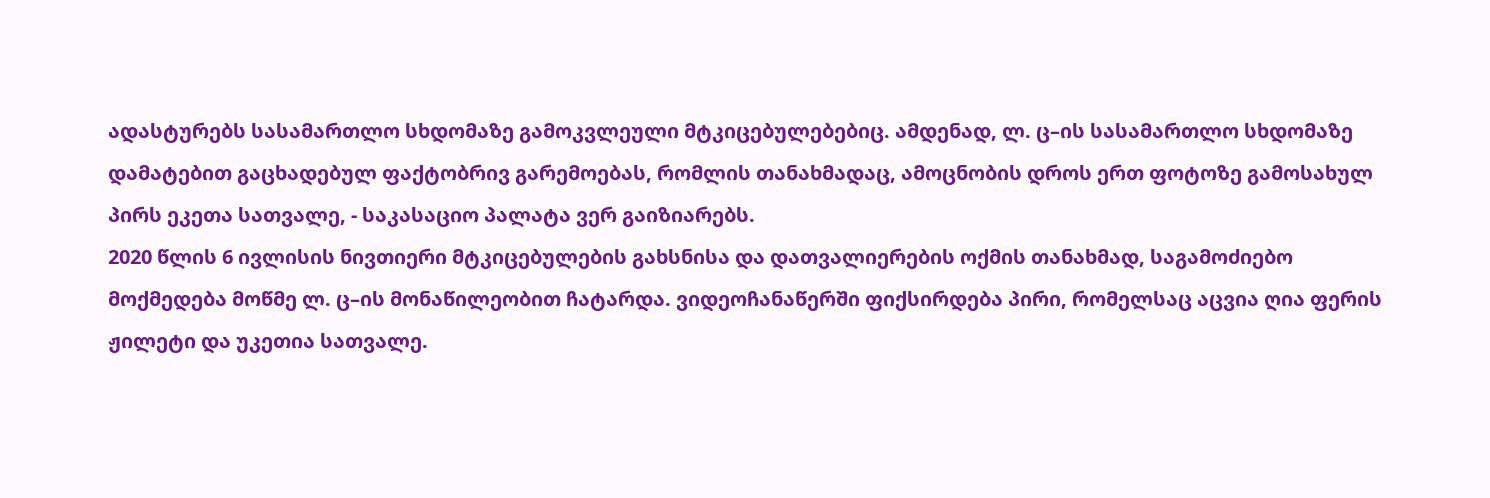ადასტურებს სასამართლო სხდომაზე გამოკვლეული მტკიცებულებებიც. ამდენად, ლ. ც–ის სასამართლო სხდომაზე დამატებით გაცხადებულ ფაქტობრივ გარემოებას, რომლის თანახმადაც, ამოცნობის დროს ერთ ფოტოზე გამოსახულ პირს ეკეთა სათვალე, - საკასაციო პალატა ვერ გაიზიარებს.
2020 წლის 6 ივლისის ნივთიერი მტკიცებულების გახსნისა და დათვალიერების ოქმის თანახმად, საგამოძიებო მოქმედება მოწმე ლ. ც–ის მონაწილეობით ჩატარდა. ვიდეოჩანაწერში ფიქსირდება პირი, რომელსაც აცვია ღია ფერის ჟილეტი და უკეთია სათვალე.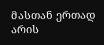მასთან ერთად არის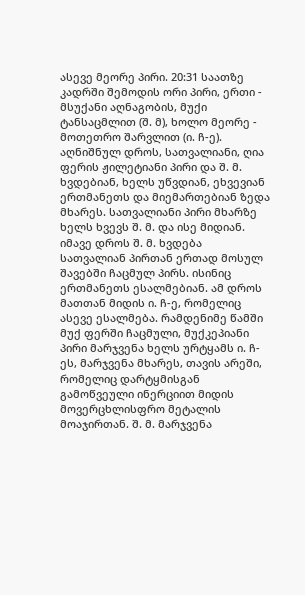ასევე მეორე პირი. 20:31 საათზე კადრში შემოდის ორი პირი, ერთი - მსუქანი აღნაგობის, მუქი ტანსაცმლით (შ. მ), ხოლო მეორე - მოთეთრო შარვლით (ი. ჩ-ე). აღნიშნულ დროს, სათვალიანი, ღია ფერის ჟილეტიანი პირი და შ. მ. ხვდებიან, ხელს უწვდიან, ეხვევიან ერთმანეთს და მიემართებიან ზედა მხარეს. სათვალიანი პირი მხარზე ხელს ხვევს შ. მ. და ისე მიდიან. იმავე დროს შ. მ. ხვდება სათვალიან პირთან ერთად მოსულ შავებში ჩაცმულ პირს. ისინიც ერთმანეთს ესალმებიან. ამ დროს მათთან მიდის ი. ჩ-ე, რომელიც ასევე ესალმება. რამდენიმე წამში მუქ ფერში ჩაცმული, მუქკეპიანი პირი მარჯვენა ხელს ურტყამს ი. ჩ-ეს, მარჯვენა მხარეს, თავის არეში, რომელიც დარტყმისგან გამოწვეული ინერციით მიდის მოვერცხლისფრო მეტალის მოაჯირთან. შ. მ. მარჯვენა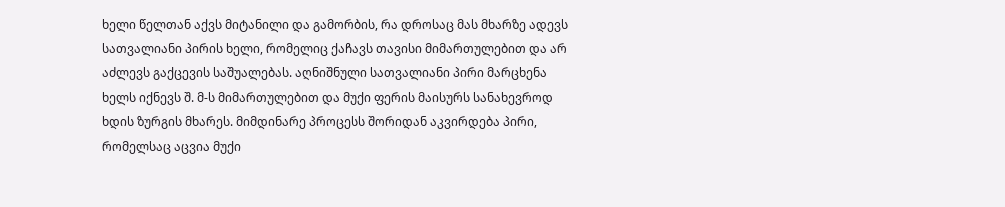ხელი წელთან აქვს მიტანილი და გამორბის, რა დროსაც მას მხარზე ადევს სათვალიანი პირის ხელი, რომელიც ქაჩავს თავისი მიმართულებით და არ აძლევს გაქცევის საშუალებას. აღნიშნული სათვალიანი პირი მარცხენა ხელს იქნევს შ. მ-ს მიმართულებით და მუქი ფერის მაისურს სანახევროდ ხდის ზურგის მხარეს. მიმდინარე პროცესს შორიდან აკვირდება პირი, რომელსაც აცვია მუქი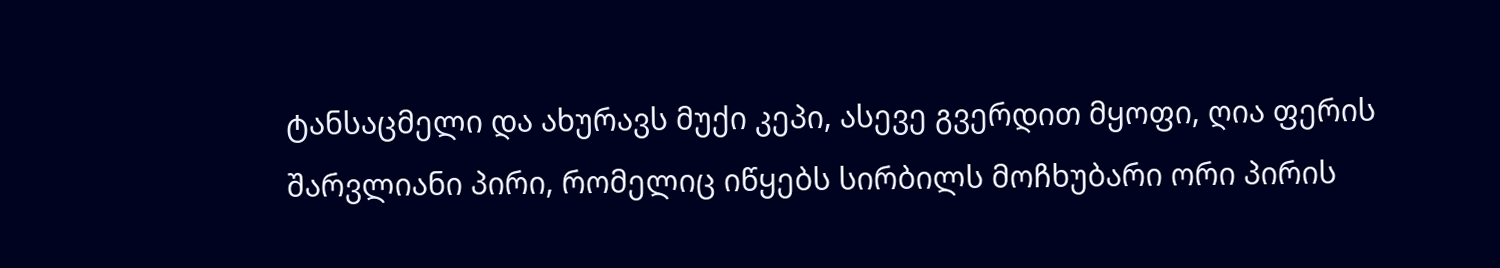ტანსაცმელი და ახურავს მუქი კეპი, ასევე გვერდით მყოფი, ღია ფერის შარვლიანი პირი, რომელიც იწყებს სირბილს მოჩხუბარი ორი პირის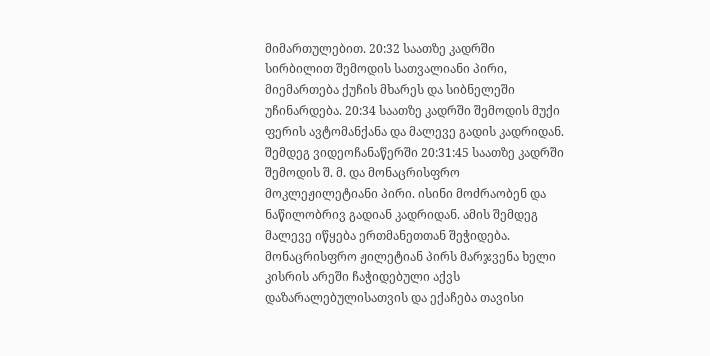მიმართულებით. 20:32 საათზე კადრში სირბილით შემოდის სათვალიანი პირი, მიემართება ქუჩის მხარეს და სიბნელეში უჩინარდება. 20:34 საათზე კადრში შემოდის მუქი ფერის ავტომანქანა და მალევე გადის კადრიდან.
შემდეგ ვიდეოჩანაწერში 20:31:45 საათზე კადრში შემოდის შ. მ. და მონაცრისფრო მოკლეჟილეტიანი პირი. ისინი მოძრაობენ და ნაწილობრივ გადიან კადრიდან. ამის შემდეგ მალევე იწყება ერთმანეთთან შეჭიდება. მონაცრისფრო ჟილეტიან პირს მარჯვენა ხელი კისრის არეში ჩაჭიდებული აქვს დაზარალებულისათვის და ექაჩება თავისი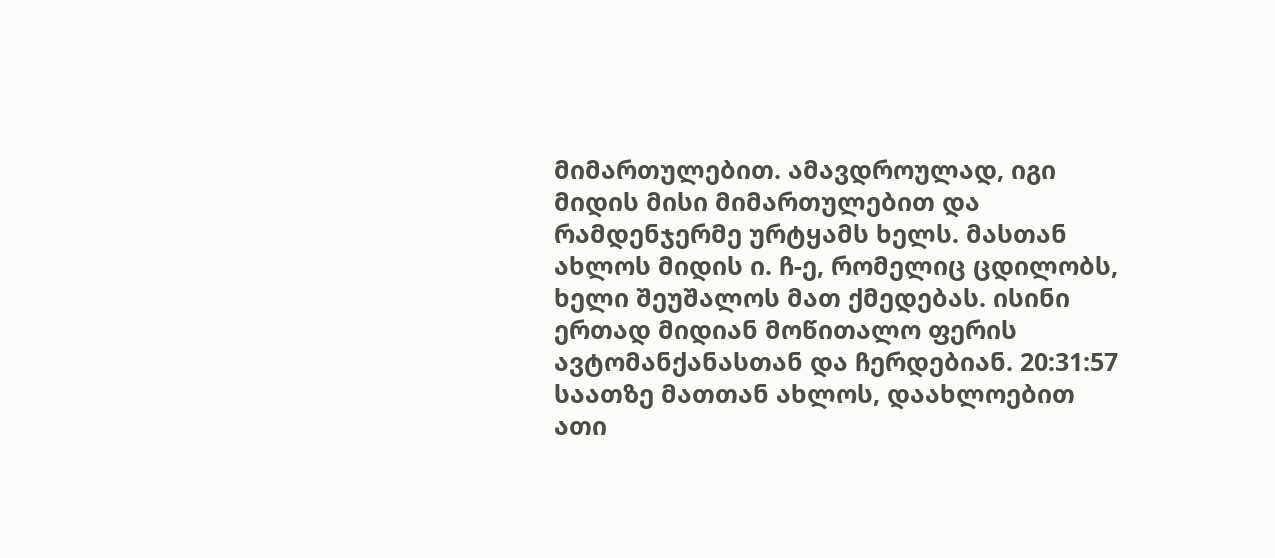მიმართულებით. ამავდროულად, იგი მიდის მისი მიმართულებით და რამდენჯერმე ურტყამს ხელს. მასთან ახლოს მიდის ი. ჩ-ე, რომელიც ცდილობს, ხელი შეუშალოს მათ ქმედებას. ისინი ერთად მიდიან მოწითალო ფერის ავტომანქანასთან და ჩერდებიან. 20:31:57 საათზე მათთან ახლოს, დაახლოებით ათი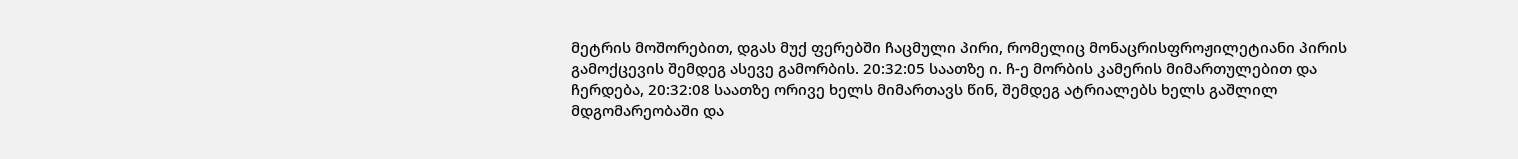მეტრის მოშორებით, დგას მუქ ფერებში ჩაცმული პირი, რომელიც მონაცრისფროჟილეტიანი პირის გამოქცევის შემდეგ ასევე გამორბის. 20:32:05 საათზე ი. ჩ-ე მორბის კამერის მიმართულებით და ჩერდება, 20:32:08 საათზე ორივე ხელს მიმართავს წინ, შემდეგ ატრიალებს ხელს გაშლილ მდგომარეობაში და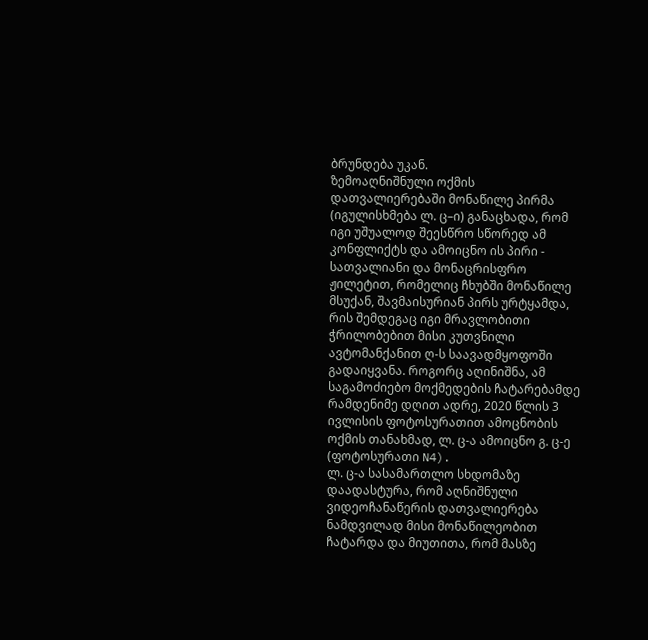ბრუნდება უკან.
ზემოაღნიშნული ოქმის დათვალიერებაში მონაწილე პირმა (იგულისხმება ლ. ც–ი) განაცხადა, რომ იგი უშუალოდ შეესწრო სწორედ ამ კონფლიქტს და ამოიცნო ის პირი - სათვალიანი და მონაცრისფრო ჟილეტით, რომელიც ჩხუბში მონაწილე მსუქან, შავმაისურიან პირს ურტყამდა, რის შემდეგაც იგი მრავლობითი ჭრილობებით მისი კუთვნილი ავტომანქანით ღ-ს საავადმყოფოში გადაიყვანა. როგორც აღინიშნა, ამ საგამოძიებო მოქმედების ჩატარებამდე რამდენიმე დღით ადრე, 2020 წლის 3 ივლისის ფოტოსურათით ამოცნობის ოქმის თანახმად, ლ. ც-ა ამოიცნო გ. ც-ე (ფოტოსურათი N4).
ლ. ც-ა სასამართლო სხდომაზე დაადასტურა, რომ აღნიშნული ვიდეოჩანაწერის დათვალიერება ნამდვილად მისი მონაწილეობით ჩატარდა და მიუთითა, რომ მასზე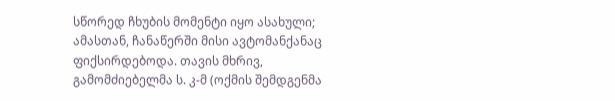სწორედ ჩხუბის მომენტი იყო ასახული; ამასთან, ჩანაწერში მისი ავტომანქანაც ფიქსირდებოდა. თავის მხრივ, გამომძიებელმა ს. კ-მ (ოქმის შემდგენმა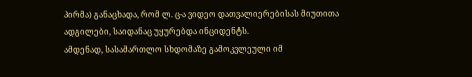პირმა) განაცხადა, რომ ლ. ც-ა ვიდეო დათვალიერებისას მიუთითა ადგილები, საიდანაც უყურებდა ინციდენტს.
ამდენად, სასამართლო სხდომაზე გამოკვლეული იმ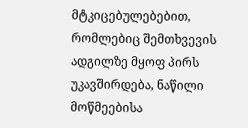მტკიცებულებებით, რომლებიც შემთხვევის ადგილზე მყოფ პირს უკავშირდება, ნაწილი მოწმეებისა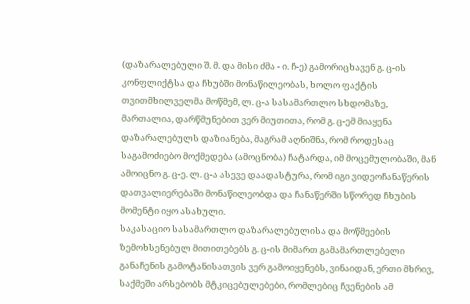(დაზარალებული შ. მ. და მისი ძმა - ი. ჩ-ე) გამორიცხავენ გ. ც-ის კონფლიქტსა და ჩხუბში მონაწილეობას, ხოლო ფაქტის თვითმხილველმა მოწმემ, ლ. ც-ა სასამართლო სხდომაზე, მართალია, დარწმუნებით ვერ მიუთითა, რომ გ. ც-ემ მიაყენა დაზარალებულს დაზიანება, მაგრამ აღნიშნა, რომ როდესაც საგამოძიებო მოქმედება (ამოცნობა) ჩატარდა, იმ მოცემულობაში, მან ამოიცნო გ. ც-ე. ლ. ც-ა ასევე დაადასტურა, რომ იგი ვიდეოჩანაწერის დათვალიერებაში მონაწილეობდა და ჩანაწერში სწორედ ჩხუბის მომენტი იყო ასახული.
საკასაციო სასამართლო დაზარალებულისა და მოწმეების ზემოხსენებულ მითითებებს გ. ც-ის მიმართ გამამართლებელი განაჩენის გამოტანისათვის ვერ გამოიყენებს, ვინაიდან, ერთი მხრივ, საქმეში არსებობს მტკიცებულებები, რომლებიც ჩვენების ამ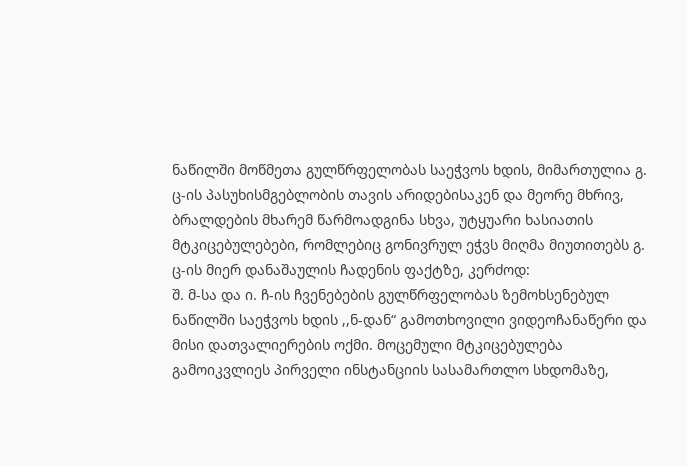ნაწილში მოწმეთა გულწრფელობას საეჭვოს ხდის, მიმართულია გ. ც-ის პასუხისმგებლობის თავის არიდებისაკენ და მეორე მხრივ, ბრალდების მხარემ წარმოადგინა სხვა, უტყუარი ხასიათის მტკიცებულებები, რომლებიც გონივრულ ეჭვს მიღმა მიუთითებს გ. ც-ის მიერ დანაშაულის ჩადენის ფაქტზე, კერძოდ:
შ. მ-სა და ი. ჩ-ის ჩვენებების გულწრფელობას ზემოხსენებულ ნაწილში საეჭვოს ხდის ,,ნ-დან“ გამოთხოვილი ვიდეოჩანაწერი და მისი დათვალიერების ოქმი. მოცემული მტკიცებულება გამოიკვლიეს პირველი ინსტანციის სასამართლო სხდომაზე,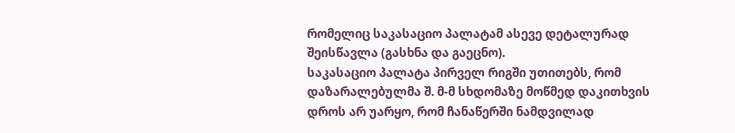რომელიც საკასაციო პალატამ ასევე დეტალურად შეისწავლა (გასხნა და გაეცნო).
საკასაციო პალატა პირველ რიგში უთითებს, რომ დაზარალებულმა შ. მ-მ სხდომაზე მოწმედ დაკითხვის დროს არ უარყო, რომ ჩანაწერში ნამდვილად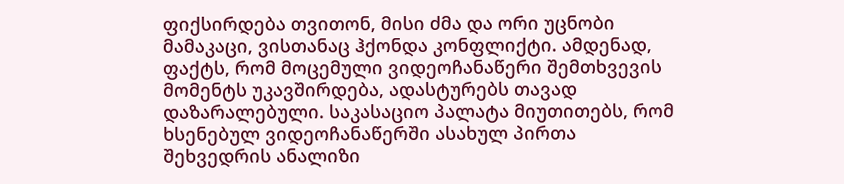ფიქსირდება თვითონ, მისი ძმა და ორი უცნობი მამაკაცი, ვისთანაც ჰქონდა კონფლიქტი. ამდენად, ფაქტს, რომ მოცემული ვიდეოჩანაწერი შემთხვევის მომენტს უკავშირდება, ადასტურებს თავად დაზარალებული. საკასაციო პალატა მიუთითებს, რომ ხსენებულ ვიდეოჩანაწერში ასახულ პირთა შეხვედრის ანალიზი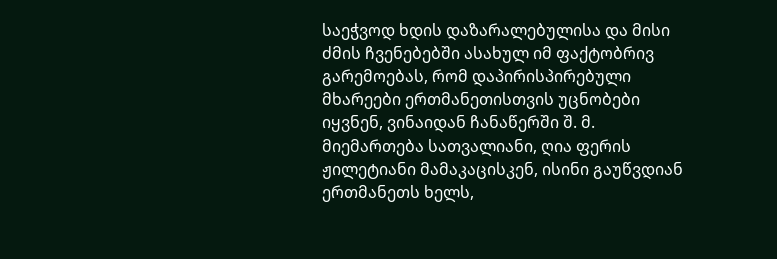საეჭვოდ ხდის დაზარალებულისა და მისი ძმის ჩვენებებში ასახულ იმ ფაქტობრივ გარემოებას, რომ დაპირისპირებული მხარეები ერთმანეთისთვის უცნობები იყვნენ, ვინაიდან ჩანაწერში შ. მ. მიემართება სათვალიანი, ღია ფერის ჟილეტიანი მამაკაცისკენ, ისინი გაუწვდიან ერთმანეთს ხელს,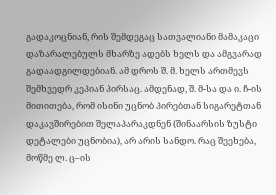გადაკოცნიან, რის შემდეგაც სათვალიანი მამაკაცი დაზარალებულს მხარზე ადებს ხელს და ამგვარად გადაადგილდებიან. ამ დროს შ. მ. ხელს ართმევს შემხვედრ კეპიან პირსაც. ამდენად, შ. მ-სა და ი. ჩ-ის მითითება, რომ ისინი უცნობ პირებთან სიგარეტთან დაკავშირებით შელაპარაკდნენ (შინაარსის ზუსტი დეტალები უცნობია), არ არის სანდო. რაც შეეხება, მოწმე ლ. ც–ის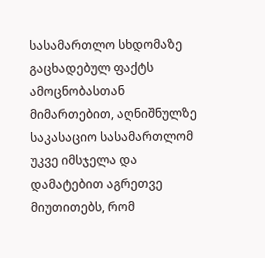სასამართლო სხდომაზე გაცხადებულ ფაქტს ამოცნობასთან მიმართებით, აღნიშნულზე საკასაციო სასამართლომ უკვე იმსჯელა და დამატებით აგრეთვე მიუთითებს, რომ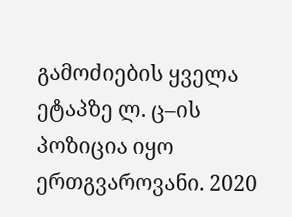გამოძიების ყველა ეტაპზე ლ. ც–ის პოზიცია იყო ერთგვაროვანი. 2020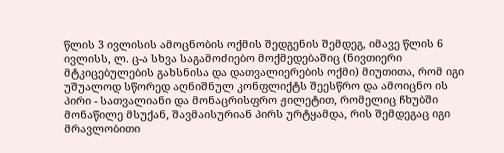წლის 3 ივლისის ამოცნობის ოქმის შედგენის შემდეგ, იმავე წლის 6 ივლისს, ლ. ც-ა სხვა საგამოძიებო მოქმედებაშიც (ნივთიერი მტკიცებულების გახსნისა და დათვალიერების ოქმი) მიუთითა, რომ იგი უშუალოდ სწორედ აღნიშნულ კონფლიქტს შეესწრო და ამოიცნო ის პირი - სათვალიანი და მონაცრისფრო ჟილეტით, რომელიც ჩხუბში მონაწილე მსუქან, შავმაისურიან პირს ურტყამდა, რის შემდეგაც იგი მრავლობითი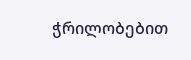ჭრილობებით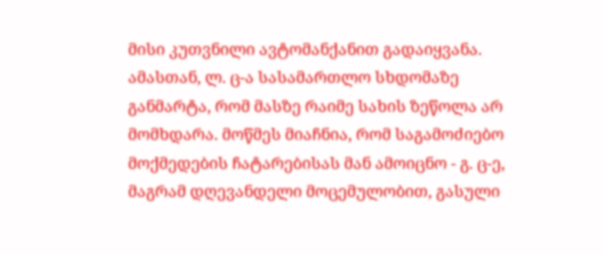მისი კუთვნილი ავტომანქანით გადაიყვანა. ამასთან, ლ. ც-ა სასამართლო სხდომაზე განმარტა, რომ მასზე რაიმე სახის ზეწოლა არ მომხდარა. მოწმეს მიაჩნია, რომ საგამოძიებო მოქმედების ჩატარებისას მან ამოიცნო - გ. ც-ე, მაგრამ დღევანდელი მოცემულობით, გასული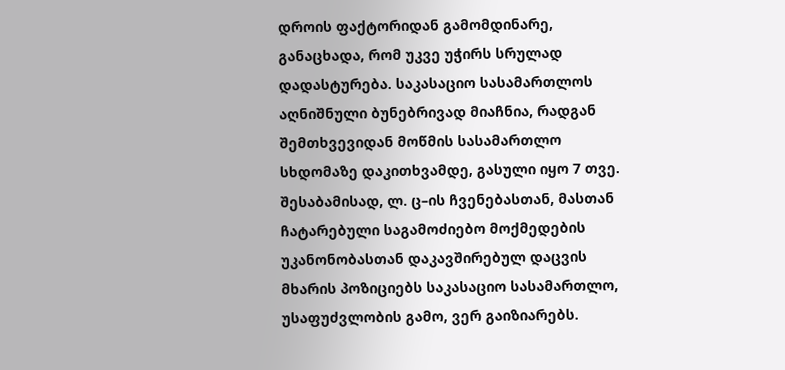დროის ფაქტორიდან გამომდინარე, განაცხადა, რომ უკვე უჭირს სრულად დადასტურება. საკასაციო სასამართლოს აღნიშნული ბუნებრივად მიაჩნია, რადგან შემთხვევიდან მოწმის სასამართლო სხდომაზე დაკითხვამდე, გასული იყო 7 თვე. შესაბამისად, ლ. ც–ის ჩვენებასთან, მასთან ჩატარებული საგამოძიებო მოქმედების უკანონობასთან დაკავშირებულ დაცვის მხარის პოზიციებს საკასაციო სასამართლო, უსაფუძვლობის გამო, ვერ გაიზიარებს.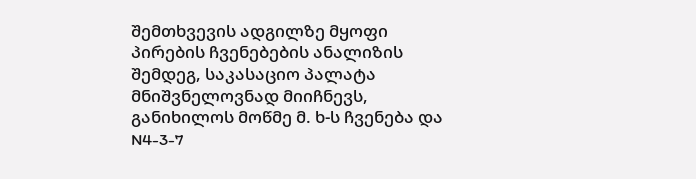შემთხვევის ადგილზე მყოფი პირების ჩვენებების ანალიზის შემდეგ, საკასაციო პალატა მნიშვნელოვნად მიიჩნევს, განიხილოს მოწმე მ. ხ-ს ჩვენება და N4-3-7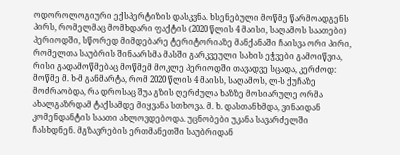ოდოროლოგიური ექსპერტიზის დასკვნა. ხსენებული მოწმე წარმოადგენს პირს, რომელმაც მომხდარი ფაქტის (2020 წლის 4 მაისი, საღამოს საათები) პერიოდში, სწორედ მიმდებარე ტერიტორიაზე მანქანაში ჩაისვა ორი პირი, რომელთა საუბრის შინაარსმა მასში გარკვეული სახის ეჭვები გამოიწვია, რისი გადამოწმებაც მოწმემ მოკლე პერიოდში თავადვე სცადა, კერძოდ:
მოწმე მ. ხ-მ განმარტა, რომ 2020 წლის 4 მაისს, საღამოს, ლ-ს ქუჩაზე მოძრაობდა, რა დროსაც შუა გზის ღერძულა ხაზზე მოსიარულე ორმა ახალგაზრდამ ტაქსამდე მიყვანა სთხოვა. მ. ხ. დასთანხმდა, ვინაიდან კომენდანტის საათი ახლოვდებოდა. უცნობები უკანა სავარძელში ჩასხდნენ. მგზავრების ერთმანეთში საუბრიდან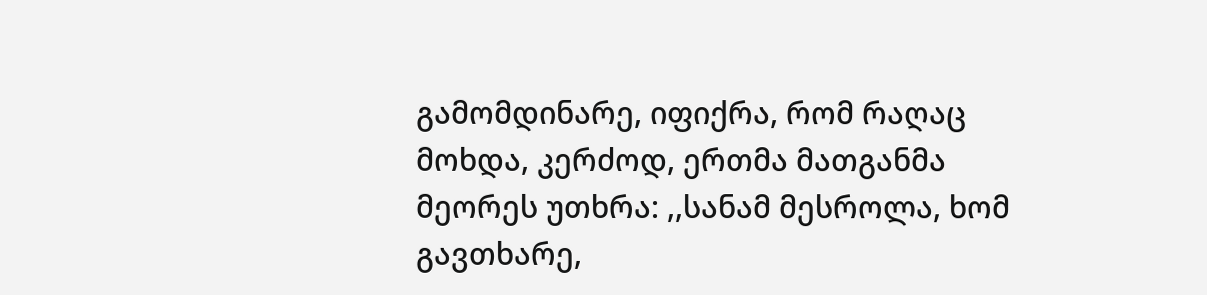გამომდინარე, იფიქრა, რომ რაღაც მოხდა, კერძოდ, ერთმა მათგანმა მეორეს უთხრა: ,,სანამ მესროლა, ხომ გავთხარე,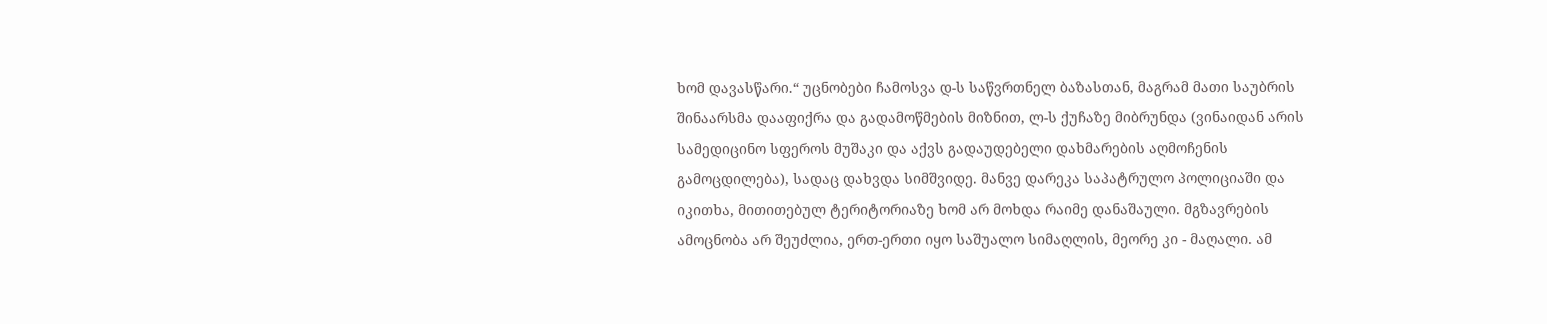ხომ დავასწარი.“ უცნობები ჩამოსვა დ-ს საწვრთნელ ბაზასთან, მაგრამ მათი საუბრის შინაარსმა დააფიქრა და გადამოწმების მიზნით, ლ-ს ქუჩაზე მიბრუნდა (ვინაიდან არის სამედიცინო სფეროს მუშაკი და აქვს გადაუდებელი დახმარების აღმოჩენის გამოცდილება), სადაც დახვდა სიმშვიდე. მანვე დარეკა საპატრულო პოლიციაში და იკითხა, მითითებულ ტერიტორიაზე ხომ არ მოხდა რაიმე დანაშაული. მგზავრების ამოცნობა არ შეუძლია, ერთ-ერთი იყო საშუალო სიმაღლის, მეორე კი - მაღალი. ამ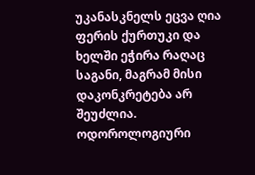უკანასკნელს ეცვა ღია ფერის ქურთუკი და ხელში ეჭირა რაღაც საგანი, მაგრამ მისი დაკონკრეტება არ შეუძლია.
ოდოროლოგიური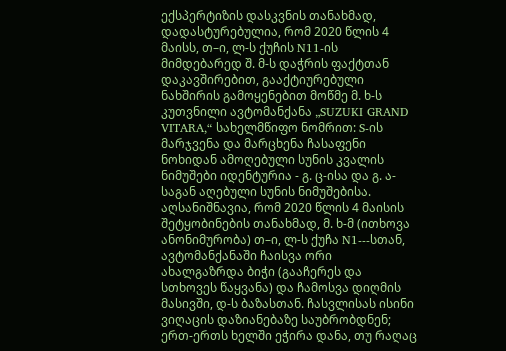ექსპერტიზის დასკვნის თანახმად, დადასტურებულია, რომ 2020 წლის 4 მაისს, თ–ი, ლ-ს ქუჩის N11-ის მიმდებარედ შ. მ-ს დაჭრის ფაქტთან დაკავშირებით, გააქტიურებული ნახშირის გამოყენებით მოწმე მ. ხ-ს კუთვნილი ავტომანქანა „SUZUKI GRAND VITARA,“ სახელმწიფო ნომრით: S-ის მარჯვენა და მარცხენა ჩასაფენი ნოხიდან ამოღებული სუნის კვალის ნიმუშები იდენტურია - გ. ც-ისა და გ. ა-საგან აღებული სუნის ნიმუშებისა.
აღსანიშნავია, რომ 2020 წლის 4 მაისის შეტყობინების თანახმად, მ. ხ-მ (ითხოვა ანონიმურობა) თ–ი, ლ-ს ქუჩა N1---სთან, ავტომანქანაში ჩაისვა ორი ახალგაზრდა ბიჭი (გააჩერეს და სთხოვეს წაყვანა) და ჩამოსვა დიღმის მასივში, დ-ს ბაზასთან. ჩასვლისას ისინი ვიღაცის დაზიანებაზე საუბრობდნენ; ერთ-ერთს ხელში ეჭირა დანა, თუ რაღაც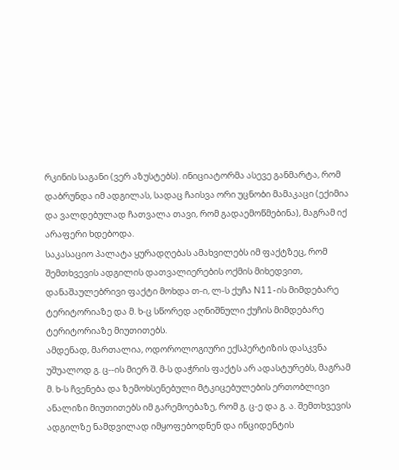რკინის საგანი (ვერ აზუსტებს). ინიციატორმა ასევე განმარტა, რომ დაბრუნდა იმ ადგილას, სადაც ჩაისვა ორი უცნობი მამაკაცი (ექიმია და ვალდებულად ჩათვალა თავი, რომ გადაემოწმებინა), მაგრამ იქ არაფერი ხდებოდა.
საკასაციო პალატა ყურადღებას ამახვილებს იმ ფაქტზეც, რომ შემთხვევის ადგილის დათვალიერების ოქმის მიხედვით, დანაშაულებრივი ფაქტი მოხდა თ-ი, ლ-ს ქუჩა N11-ის მიმდებარე ტერიტორიაზე და მ. ხ-ც სწორედ აღნიშნული ქუჩის მიმდებარე ტერიტორიაზე მიუთითებს.
ამდენად, მართალია, ოდოროლოგიური ექსპერტიზის დასკვნა უშუალოდ გ. ც--ის მიერ შ. მ-ს დაჭრის ფაქტს არ ადასტურებს, მაგრამ მ. ხ-ს ჩვენება და ზემოხსენებული მტკიცებულების ერთობლივი ანალიზი მიუთითებს იმ გარემოებაზე, რომ გ. ც-ე და გ. ა. შემთხვევის ადგილზე ნამდვილად იმყოფებოდნენ და ინციდენტის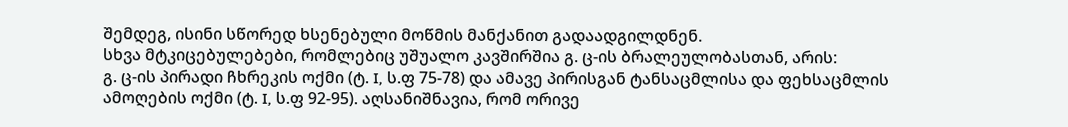შემდეგ, ისინი სწორედ ხსენებული მოწმის მანქანით გადაადგილდნენ.
სხვა მტკიცებულებები, რომლებიც უშუალო კავშირშია გ. ც-ის ბრალეულობასთან, არის:
გ. ც-ის პირადი ჩხრეკის ოქმი (ტ. I, ს.ფ 75-78) და ამავე პირისგან ტანსაცმლისა და ფეხსაცმლის ამოღების ოქმი (ტ. I, ს.ფ 92-95). აღსანიშნავია, რომ ორივე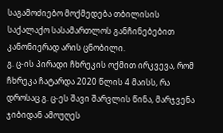საგამოძიებო მოქმედება თბილისის საქალაქო სასამართლოს განჩინებებით კანონიერად არის ცნობილი.
გ. ც-ის პირადი ჩხრეკის ოქმით ირკვევა, რომ ჩხრეკა ჩატარდა 2020 წლის 4 მაისს, რა დროსაც გ. ც-ეს შავი შარვლის წინა, მარჯვენა ჯიბიდან ამოუღეს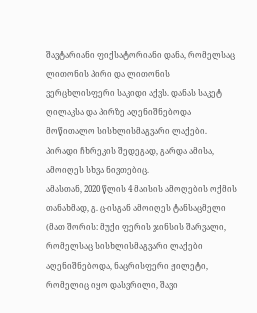შავტარიანი ფიქსატორიანი დანა, რომელსაც ლითონის პირი და ლითონის ვერცხლისფერი საკიდი აქვს. დანას საკეტ ღილაკსა და პირზე აღენიშნებოდა მოწითალო სისხლისმაგვარი ლაქები. პირადი ჩხრეკის შედეგად, გარდა ამისა, ამოიღეს სხვა ნივთებიც.
ამასთან, 2020 წლის 4 მაისის ამოღების ოქმის თანახმად, გ. ც-ისგან ამოიღეს ტანსაცმელი (მათ შორის: მუქი ფერის ჯინსის შარვალი, რომელსაც სისხლისმაგვარი ლაქები აღენიშნებოდა, ნაცრისფერი ჟილეტი, რომელიც იყო დასვრილი, შავი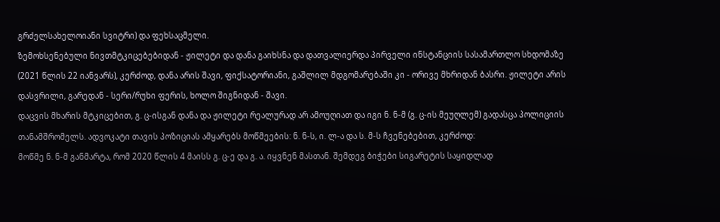გრძელსახელოიანი სვიტრი) და ფეხსაცმელი.
ზემოხსენებული ნივთმტკიცებებიდან - ჟილეტი და დანა გაიხსნა და დათვალიერდა პირველი ინსტანციის სასამართლო სხდომაზე (2021 წლის 22 იანვარს), კერძოდ, დანა არის შავი, ფიქსატორიანი, გაშლილ მდგომარებაში კი - ორივე მხრიდან ბასრი. ჟილეტი არის დასვრილი, გარედან - სერი/რუხი ფერის, ხოლო შიგნიდან - შავი.
დაცვის მხარის მტკიცებით, გ. ც-ისგან დანა და ჟილეტი რეალურად არ ამოუღიათ და იგი ნ. ნ-მ (გ. ც-ის მეუღლემ) გადასცა პოლიციის თანამშრომელს. ადვოკატი თავის პოზიციას ამყარებს მოწმეების: ნ. ნ-ს, ი. ლ-ა და ს. მ-ს ჩვენებებით, კერძოდ:
მოწმე ნ. ნ-მ განმარტა, რომ 2020 წლის 4 მაისს გ. ც-ე და გ. ა. იყვნენ მასთან. შემდეგ ბიჭები სიგარეტის საყიდლად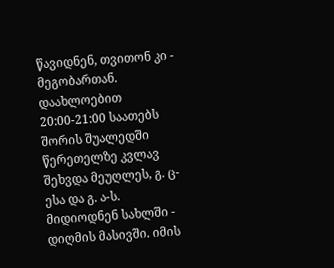წავიდნენ, თვითონ კი - მეგობართან. დაახლოებით 20:00-21:00 საათებს შორის შუალედში წერეთელზე კვლავ შეხვდა მეუღლეს, გ. ც-ესა და გ. ა-ს. მიდიოდნენ სახლში - დიღმის მასივში. იმის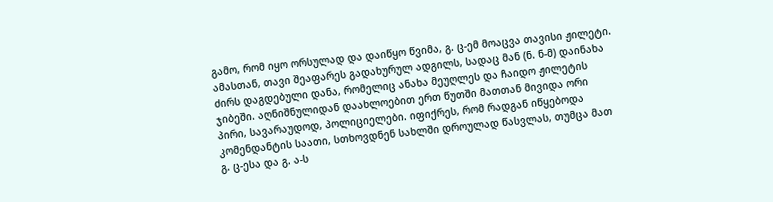გამო, რომ იყო ორსულად და დაიწყო წვიმა, გ. ც-ემ მოაცვა თავისი ჟილეტი. ამასთან, თავი შეაფარეს გადახურულ ადგილს, სადაც მან (ნ. ნ-მ) დაინახა ძირს დაგდებული დანა, რომელიც ანახა მეუღლეს და ჩაიდო ჟილეტის ჯიბეში. აღნიშნულიდან დაახლოებით ერთ წუთში მათთან მივიდა ორი პირი, სავარაუდოდ, პოლიციელები. იფიქრეს, რომ რადგან იწყებოდა კომენდანტის საათი, სთხოვდნენ სახლში დროულად წასვლას, თუმცა მათ გ. ც-ესა და გ. ა-ს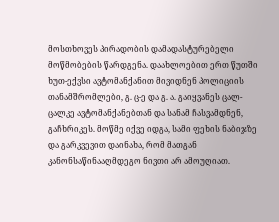მოსთხოვეს პირადობის დამადასტურებელი მოწმობების წარდგენა. დაახლოებით ერთ წუთში ხუთ-ექვსი ავტომანქანით მივიდნენ პოლიციის თანამშრომლები, გ. ც-ე და გ. ა. გაიყვანეს ცალ-ცალკე ავტომანქანებთან და სანამ ჩასვამდნენ, გაჩხრიკეს. მოწმე იქვე იდგა, სამი ფეხის ნაბიჯზე და გარკვევით დაინახა, რომ მათგან კანონსაწინააღმდეგო ნივთი არ ამოუღიათ.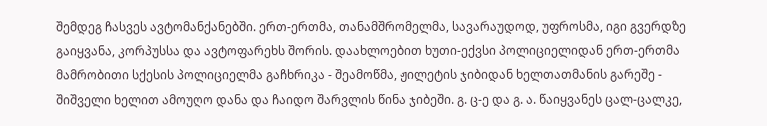შემდეგ ჩასვეს ავტომანქანებში. ერთ-ერთმა, თანამშრომელმა, სავარაუდოდ, უფროსმა, იგი გვერდზე გაიყვანა, კორპუსსა და ავტოფარეხს შორის. დაახლოებით ხუთი-ექვსი პოლიციელიდან ერთ-ერთმა მამრობითი სქესის პოლიციელმა გაჩხრიკა - შეამოწმა, ჟილეტის ჯიბიდან ხელთათმანის გარეშე - შიშველი ხელით ამოუღო დანა და ჩაიდო შარვლის წინა ჯიბეში. გ. ც-ე და გ. ა. წაიყვანეს ცალ-ცალკე,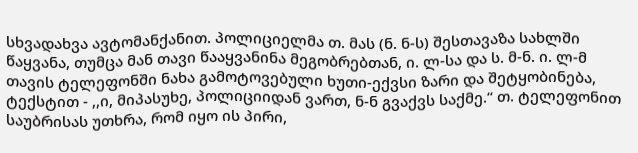სხვადახვა ავტომანქანით. პოლიციელმა თ. მას (ნ. ნ-ს) შესთავაზა სახლში წაყვანა, თუმცა მან თავი წააყვანინა მეგობრებთან, ი. ლ-სა და ს. მ-ნ. ი. ლ-მ თავის ტელეფონში ნახა გამოტოვებული ხუთი-ექვსი ზარი და შეტყობინება, ტექსტით - ,,ი, მიპასუხე, პოლიციიდან ვართ, ნ-ნ გვაქვს საქმე.“ თ. ტელეფონით საუბრისას უთხრა, რომ იყო ის პირი,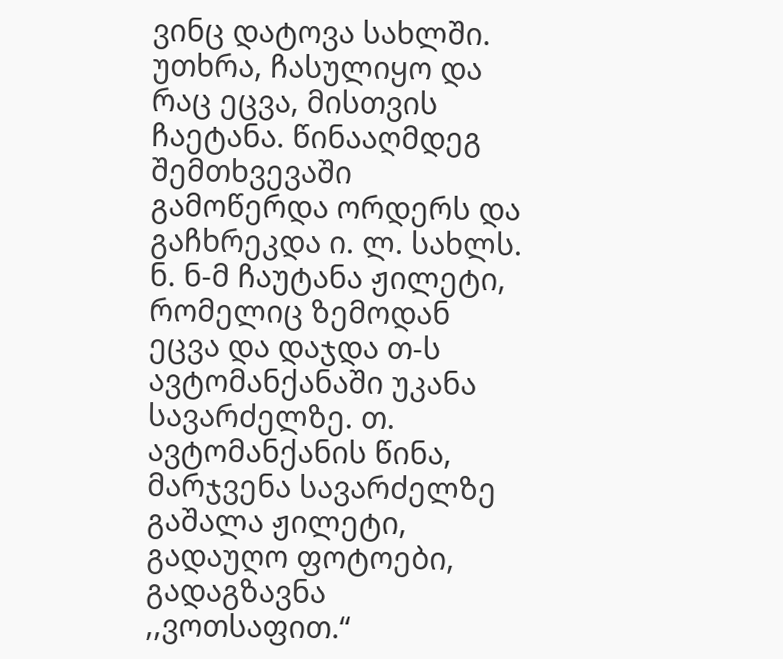ვინც დატოვა სახლში. უთხრა, ჩასულიყო და რაც ეცვა, მისთვის ჩაეტანა. წინააღმდეგ შემთხვევაში გამოწერდა ორდერს და გაჩხრეკდა ი. ლ. სახლს. ნ. ნ-მ ჩაუტანა ჟილეტი, რომელიც ზემოდან ეცვა და დაჯდა თ-ს ავტომანქანაში უკანა სავარძელზე. თ. ავტომანქანის წინა, მარჯვენა სავარძელზე გაშალა ჟილეტი, გადაუღო ფოტოები, გადაგზავნა ,,ვოთსაფით.“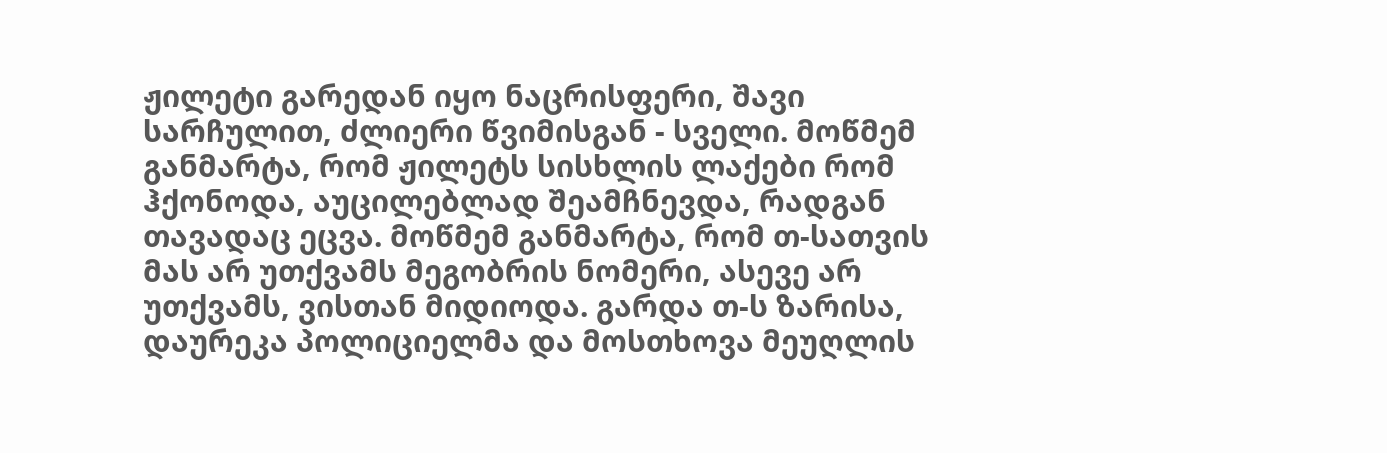ჟილეტი გარედან იყო ნაცრისფერი, შავი სარჩულით, ძლიერი წვიმისგან - სველი. მოწმემ განმარტა, რომ ჟილეტს სისხლის ლაქები რომ ჰქონოდა, აუცილებლად შეამჩნევდა, რადგან თავადაც ეცვა. მოწმემ განმარტა, რომ თ-სათვის მას არ უთქვამს მეგობრის ნომერი, ასევე არ უთქვამს, ვისთან მიდიოდა. გარდა თ-ს ზარისა, დაურეკა პოლიციელმა და მოსთხოვა მეუღლის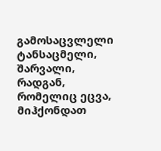გამოსაცვლელი ტანსაცმელი, შარვალი, რადგან, რომელიც ეცვა, მიჰქონდათ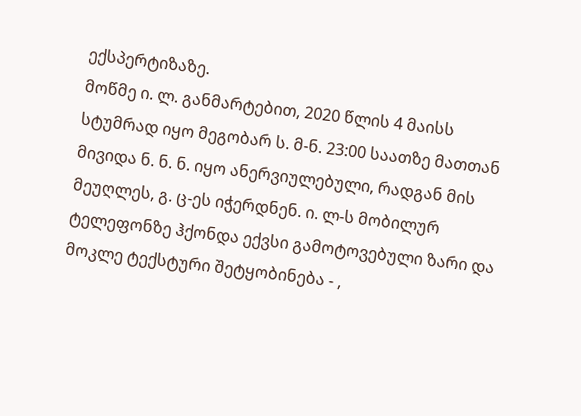ექსპერტიზაზე.
მოწმე ი. ლ. განმარტებით, 2020 წლის 4 მაისს სტუმრად იყო მეგობარ ს. მ-ნ. 23:00 საათზე მათთან მივიდა ნ. ნ. ნ. იყო ანერვიულებული, რადგან მის მეუღლეს, გ. ც-ეს იჭერდნენ. ი. ლ-ს მობილურ ტელეფონზე ჰქონდა ექვსი გამოტოვებული ზარი და მოკლე ტექსტური შეტყობინება - ,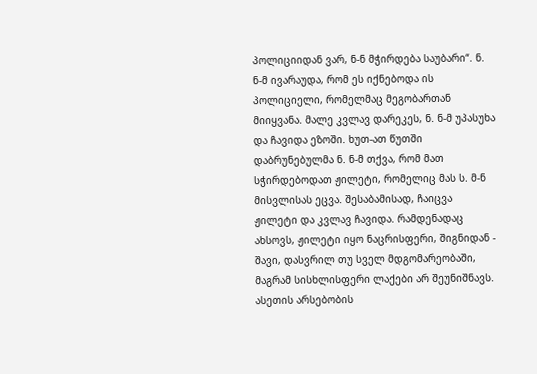პოლიციიდან ვარ, ნ-ნ მჭირდება საუბარი“. ნ. ნ-მ ივარაუდა, რომ ეს იქნებოდა ის პოლიციელი, რომელმაც მეგობართან მიიყვანა. მალე კვლავ დარეკეს, ნ. ნ-მ უპასუხა და ჩავიდა ეზოში. ხუთ-ათ წუთში დაბრუნებულმა ნ. ნ-მ თქვა, რომ მათ სჭირდებოდათ ჟილეტი, რომელიც მას ს. მ-ნ მისვლისას ეცვა. შესაბამისად, ჩაიცვა ჟილეტი და კვლავ ჩავიდა. რამდენადაც ახსოვს, ჟილეტი იყო ნაცრისფერი, შიგნიდან - შავი, დასვრილ თუ სველ მდგომარეობაში, მაგრამ სისხლისფერი ლაქები არ შეუნიშნავს. ასეთის არსებობის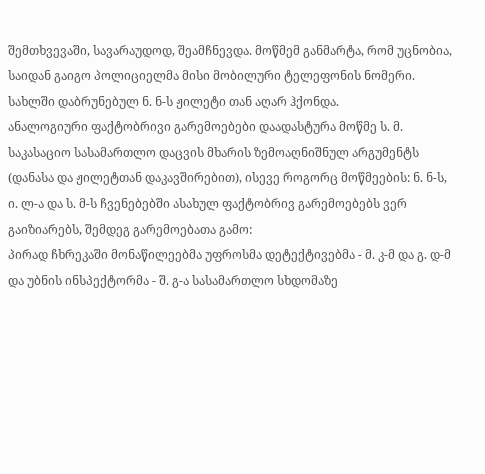შემთხვევაში, სავარაუდოდ, შეამჩნევდა. მოწმემ განმარტა, რომ უცნობია, საიდან გაიგო პოლიციელმა მისი მობილური ტელეფონის ნომერი. სახლში დაბრუნებულ ნ. ნ-ს ჟილეტი თან აღარ ჰქონდა.
ანალოგიური ფაქტობრივი გარემოებები დაადასტურა მოწმე ს. მ.
საკასაციო სასამართლო დაცვის მხარის ზემოაღნიშნულ არგუმენტს (დანასა და ჟილეტთან დაკავშირებით), ისევე როგორც მოწმეების: ნ. ნ-ს, ი. ლ-ა და ს. მ-ს ჩვენებებში ასახულ ფაქტობრივ გარემოებებს ვერ გაიზიარებს, შემდეგ გარემოებათა გამო:
პირად ჩხრეკაში მონაწილეებმა უფროსმა დეტექტივებმა - მ. კ-მ და გ. დ-მ და უბნის ინსპექტორმა - შ. გ-ა სასამართლო სხდომაზე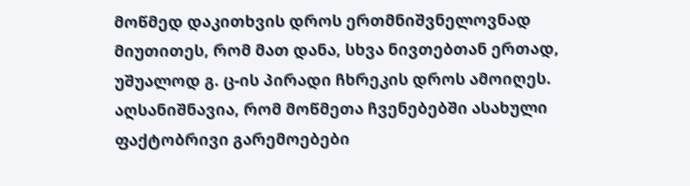მოწმედ დაკითხვის დროს ერთმნიშვნელოვნად მიუთითეს, რომ მათ დანა, სხვა ნივთებთან ერთად, უშუალოდ გ. ც-ის პირადი ჩხრეკის დროს ამოიღეს. აღსანიშნავია, რომ მოწმეთა ჩვენებებში ასახული ფაქტობრივი გარემოებები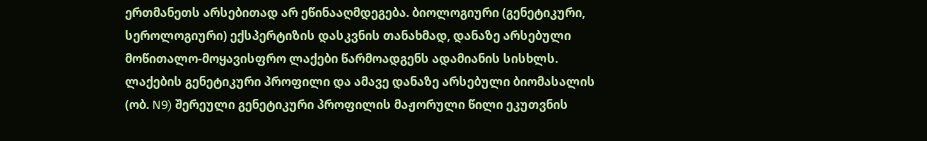ერთმანეთს არსებითად არ ეწინააღმდეგება. ბიოლოგიური (გენეტიკური, სეროლოგიური) ექსპერტიზის დასკვნის თანახმად, დანაზე არსებული მოწითალო-მოყავისფრო ლაქები წარმოადგენს ადამიანის სისხლს. ლაქების გენეტიკური პროფილი და ამავე დანაზე არსებული ბიომასალის (ობ. N9) შერეული გენეტიკური პროფილის მაჟორული წილი ეკუთვნის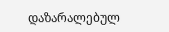დაზარალებულ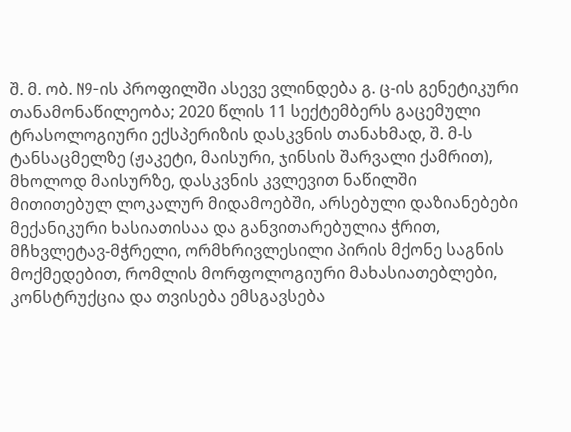შ. მ. ობ. N9-ის პროფილში ასევე ვლინდება გ. ც-ის გენეტიკური თანამონაწილეობა; 2020 წლის 11 სექტემბერს გაცემული ტრასოლოგიური ექსპერიზის დასკვნის თანახმად, შ. მ-ს ტანსაცმელზე (ჟაკეტი, მაისური, ჯინსის შარვალი ქამრით), მხოლოდ მაისურზე, დასკვნის კვლევით ნაწილში მითითებულ ლოკალურ მიდამოებში, არსებული დაზიანებები მექანიკური ხასიათისაა და განვითარებულია ჭრით, მჩხვლეტავ-მჭრელი, ორმხრივლესილი პირის მქონე საგნის მოქმედებით, რომლის მორფოლოგიური მახასიათებლები, კონსტრუქცია და თვისება ემსგავსება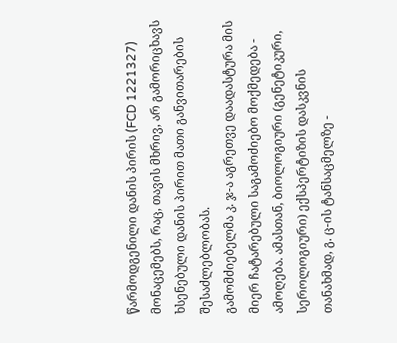წარმოდგენილი დანის პირის (FCD 1221327) მონაცემებს, რაც, თავის მხრივ, არ გამორიცხავს ხსენებული დანის პირით მათი განვითარების შესაძლებლობას.
გამომძიებელმა კ. ჯ-ა აგრეთვე დაადასტურა მის მიერ ჩატარებული საგამოძიებო მოქმედება - ამოღება. ამასთან, ბიოლოგიური (გენეტიკური, სეროლოგიური) ექსპერტიზის დასკვნის თანახმად, გ. ც-ის ტანსაცმელზე -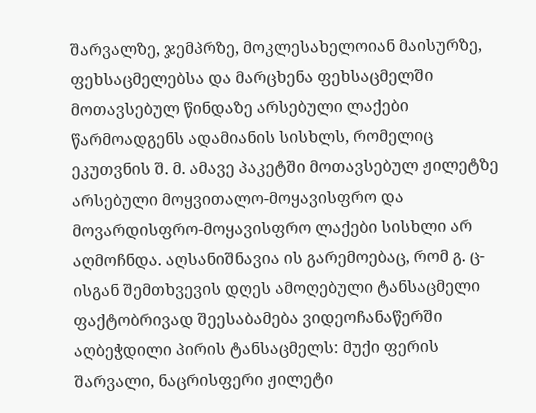შარვალზე, ჯემპრზე, მოკლესახელოიან მაისურზე, ფეხსაცმელებსა და მარცხენა ფეხსაცმელში მოთავსებულ წინდაზე არსებული ლაქები წარმოადგენს ადამიანის სისხლს, რომელიც ეკუთვნის შ. მ. ამავე პაკეტში მოთავსებულ ჟილეტზე არსებული მოყვითალო-მოყავისფრო და მოვარდისფრო-მოყავისფრო ლაქები სისხლი არ აღმოჩნდა. აღსანიშნავია ის გარემოებაც, რომ გ. ც-ისგან შემთხვევის დღეს ამოღებული ტანსაცმელი ფაქტობრივად შეესაბამება ვიდეოჩანაწერში აღბეჭდილი პირის ტანსაცმელს: მუქი ფერის შარვალი, ნაცრისფერი ჟილეტი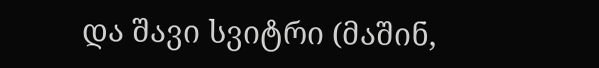და შავი სვიტრი (მაშინ,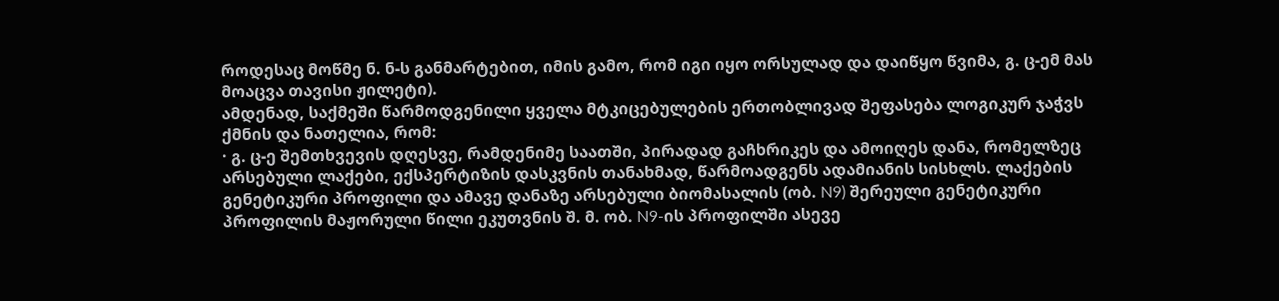როდესაც მოწმე ნ. ნ-ს განმარტებით, იმის გამო, რომ იგი იყო ორსულად და დაიწყო წვიმა, გ. ც-ემ მას მოაცვა თავისი ჟილეტი).
ამდენად, საქმეში წარმოდგენილი ყველა მტკიცებულების ერთობლივად შეფასება ლოგიკურ ჯაჭვს ქმნის და ნათელია, რომ:
· გ. ც-ე შემთხვევის დღესვე, რამდენიმე საათში, პირადად გაჩხრიკეს და ამოიღეს დანა, რომელზეც არსებული ლაქები, ექსპერტიზის დასკვნის თანახმად, წარმოადგენს ადამიანის სისხლს. ლაქების გენეტიკური პროფილი და ამავე დანაზე არსებული ბიომასალის (ობ. N9) შერეული გენეტიკური პროფილის მაჟორული წილი ეკუთვნის შ. მ. ობ. N9-ის პროფილში ასევე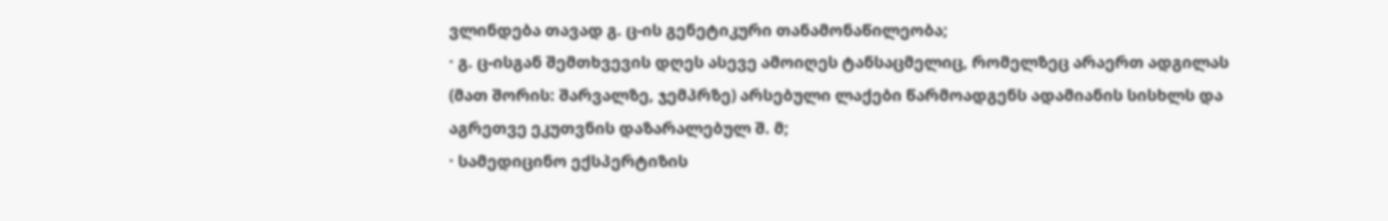ვლინდება თავად გ. ც-ის გენეტიკური თანამონაწილეობა;
· გ. ც-ისგან შემთხვევის დღეს ასევე ამოიღეს ტანსაცმელიც, რომელზეც არაერთ ადგილას (მათ შორის: შარვალზე, ჯემპრზე) არსებული ლაქები წარმოადგენს ადამიანის სისხლს და აგრეთვე ეკუთვნის დაზარალებულ შ. მ;
· სამედიცინო ექსპერტიზის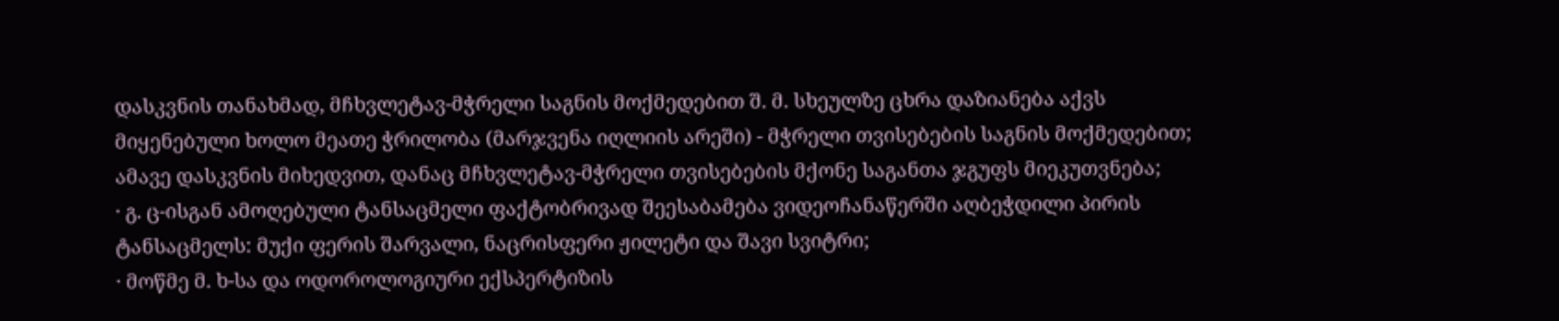დასკვნის თანახმად, მჩხვლეტავ-მჭრელი საგნის მოქმედებით შ. მ. სხეულზე ცხრა დაზიანება აქვს მიყენებული ხოლო მეათე ჭრილობა (მარჯვენა იღლიის არეში) - მჭრელი თვისებების საგნის მოქმედებით; ამავე დასკვნის მიხედვით, დანაც მჩხვლეტავ-მჭრელი თვისებების მქონე საგანთა ჯგუფს მიეკუთვნება;
· გ. ც-ისგან ამოღებული ტანსაცმელი ფაქტობრივად შეესაბამება ვიდეოჩანაწერში აღბეჭდილი პირის ტანსაცმელს: მუქი ფერის შარვალი, ნაცრისფერი ჟილეტი და შავი სვიტრი;
· მოწმე მ. ხ-სა და ოდოროლოგიური ექსპერტიზის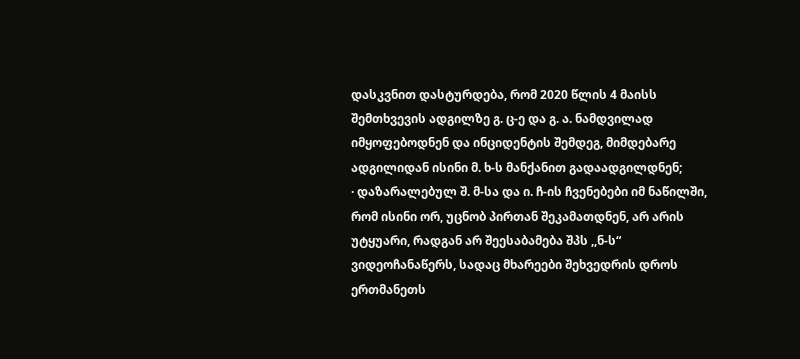დასკვნით დასტურდება, რომ 2020 წლის 4 მაისს შემთხვევის ადგილზე გ. ც-ე და გ. ა. ნამდვილად იმყოფებოდნენ და ინციდენტის შემდეგ, მიმდებარე ადგილიდან ისინი მ. ხ-ს მანქანით გადაადგილდნენ;
· დაზარალებულ შ. მ-სა და ი. ჩ-ის ჩვენებები იმ ნაწილში, რომ ისინი ორ, უცნობ პირთან შეკამათდნენ, არ არის უტყუარი, რადგან არ შეესაბამება შპს ,,ნ-ს“ ვიდეოჩანაწერს, სადაც მხარეები შეხვედრის დროს ერთმანეთს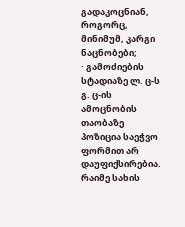გადაკოცნიან, როგორც, მინიმუმ, კარგი ნაცნობები;
· გამოძიების სტადიაზე ლ. ც-ს გ. ც-ის ამოცნობის თაობაზე პოზიცია საეჭვო ფორმით არ დაუფიქსირებია. რაიმე სახის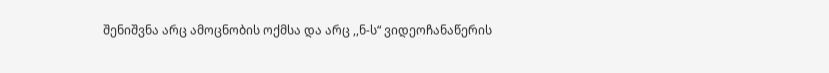შენიშვნა არც ამოცნობის ოქმსა და არც ,,ნ-ს“ ვიდეოჩანაწერის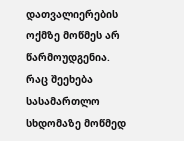დათვალიერების ოქმზე მოწმეს არ წარმოუდგენია. რაც შეეხება სასამართლო სხდომაზე მოწმედ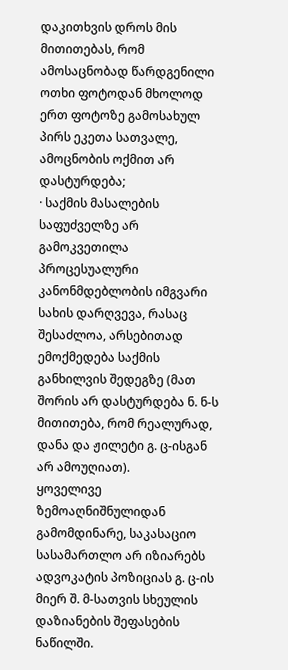დაკითხვის დროს მის მითითებას, რომ ამოსაცნობად წარდგენილი ოთხი ფოტოდან მხოლოდ ერთ ფოტოზე გამოსახულ პირს ეკეთა სათვალე, ამოცნობის ოქმით არ დასტურდება;
· საქმის მასალების საფუძველზე არ გამოკვეთილა პროცესუალური კანონმდებლობის იმგვარი სახის დარღვევა, რასაც შესაძლოა, არსებითად ემოქმედება საქმის განხილვის შედეგზე (მათ შორის არ დასტურდება ნ. ნ-ს მითითება, რომ რეალურად, დანა და ჟილეტი გ. ც-ისგან არ ამოუღიათ).
ყოველივე ზემოაღნიშნულიდან გამომდინარე, საკასაციო სასამართლო არ იზიარებს ადვოკატის პოზიციას გ. ც-ის მიერ შ. მ-სათვის სხეულის დაზიანების შეფასების ნაწილში.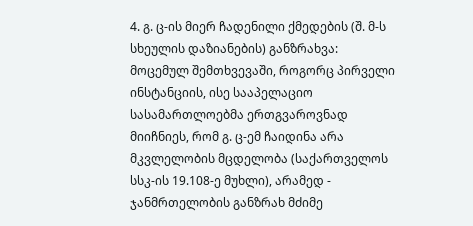4. გ. ც-ის მიერ ჩადენილი ქმედების (შ. მ-ს სხეულის დაზიანების) განზრახვა:
მოცემულ შემთხვევაში, როგორც პირველი ინსტანციის, ისე სააპელაციო სასამართლოებმა ერთგვაროვნად მიიჩნიეს, რომ გ. ც-ემ ჩაიდინა არა მკვლელობის მცდელობა (საქართველოს სსკ-ის 19.108-ე მუხლი), არამედ - ჯანმრთელობის განზრახ მძიმე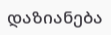დაზიანება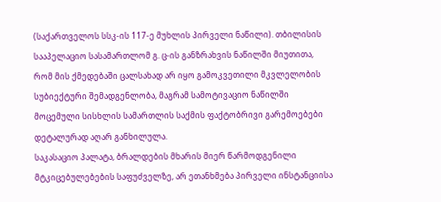(საქართველოს სსკ-ის 117-ე მუხლის პირველი ნაწილი). თბილისის სააპელაციო სასამართლომ გ. ც-ის განზრახვის ნაწილში მიუთითა, რომ მის ქმედებაში ცალსახად არ იყო გამოკვეთილი მკვლელობის სუბიექტური შემადგენლობა, მაგრამ სამოტივაციო ნაწილში მოცემული სისხლის სამართლის საქმის ფაქტობრივი გარემოებები დეტალურად აღარ განხილულა.
საკასაციო პალატა, ბრალდების მხარის მიერ წარმოდგენილი მტკიცებულებების საფუძველზე, არ ეთანხმება პირველი ინსტანციისა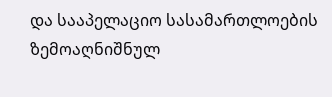და სააპელაციო სასამართლოების ზემოაღნიშნულ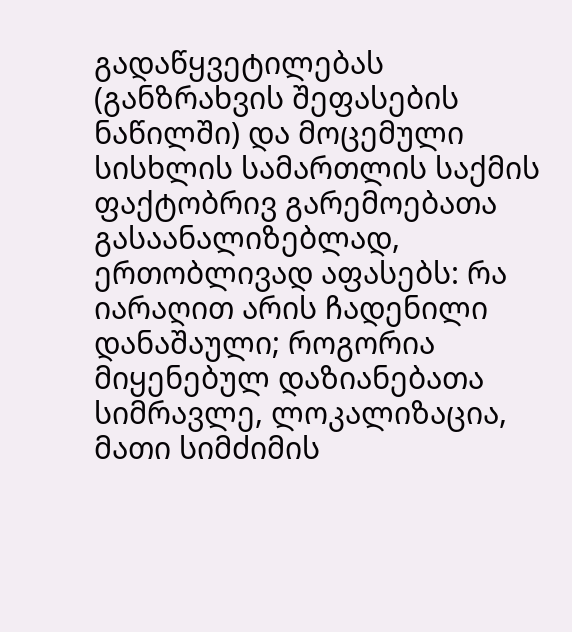გადაწყვეტილებას (განზრახვის შეფასების ნაწილში) და მოცემული სისხლის სამართლის საქმის ფაქტობრივ გარემოებათა გასაანალიზებლად, ერთობლივად აფასებს: რა იარაღით არის ჩადენილი დანაშაული; როგორია მიყენებულ დაზიანებათა სიმრავლე, ლოკალიზაცია, მათი სიმძიმის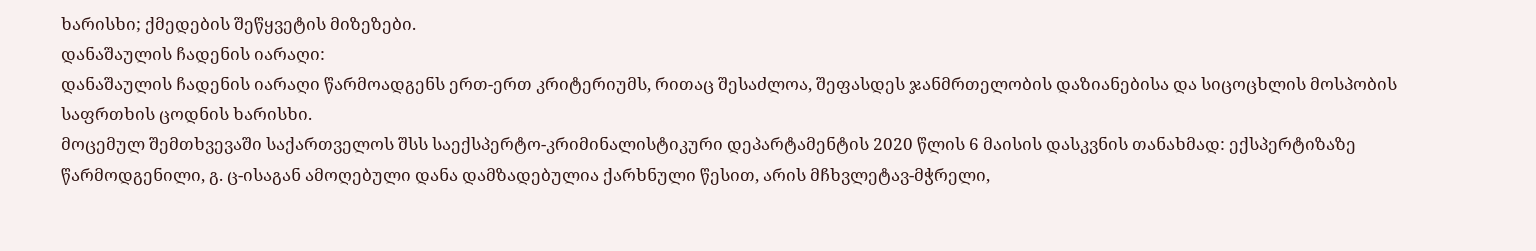ხარისხი; ქმედების შეწყვეტის მიზეზები.
დანაშაულის ჩადენის იარაღი:
დანაშაულის ჩადენის იარაღი წარმოადგენს ერთ-ერთ კრიტერიუმს, რითაც შესაძლოა, შეფასდეს ჯანმრთელობის დაზიანებისა და სიცოცხლის მოსპობის საფრთხის ცოდნის ხარისხი.
მოცემულ შემთხვევაში საქართველოს შსს საექსპერტო-კრიმინალისტიკური დეპარტამენტის 2020 წლის 6 მაისის დასკვნის თანახმად: ექსპერტიზაზე წარმოდგენილი, გ. ც-ისაგან ამოღებული დანა დამზადებულია ქარხნული წესით, არის მჩხვლეტავ-მჭრელი,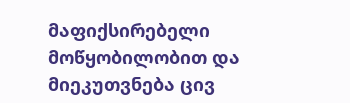მაფიქსირებელი მოწყობილობით და მიეკუთვნება ცივ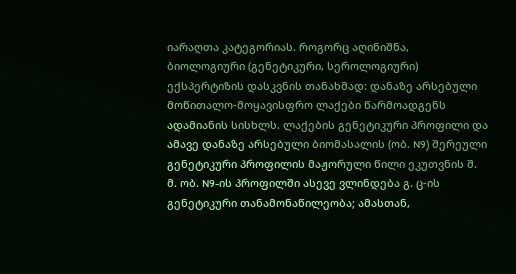იარაღთა კატეგორიას. როგორც აღინიშნა, ბიოლოგიური (გენეტიკური, სეროლოგიური) ექსპერტიზის დასკვნის თანახმად: დანაზე არსებული მოწითალო-მოყავისფრო ლაქები წარმოადგენს ადამიანის სისხლს. ლაქების გენეტიკური პროფილი და ამავე დანაზე არსებული ბიომასალის (ობ. N9) შერეული გენეტიკური პროფილის მაჟორული წილი ეკუთვნის შ. მ. ობ. N9-ის პროფილში ასევე ვლინდება გ. ც-ის გენეტიკური თანამონაწილეობა; ამასთან,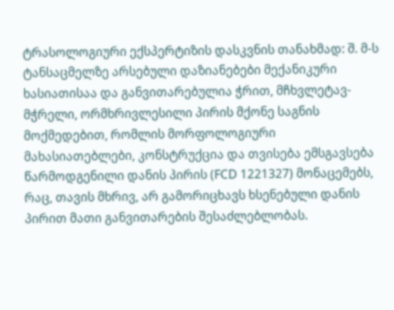ტრასოლოგიური ექსპერტიზის დასკვნის თანახმად: შ. მ-ს ტანსაცმელზე არსებული დაზიანებები მექანიკური ხასიათისაა და განვითარებულია ჭრით, მჩხვლეტავ-მჭრელი, ორმხრივლესილი პირის მქონე საგნის მოქმედებით, რომლის მორფოლოგიური მახასიათებლები, კონსტრუქცია და თვისება ემსგავსება წარმოდგენილი დანის პირის (FCD 1221327) მონაცემებს, რაც, თავის მხრივ, არ გამორიცხავს ხსენებული დანის პირით მათი განვითარების შესაძლებლობას.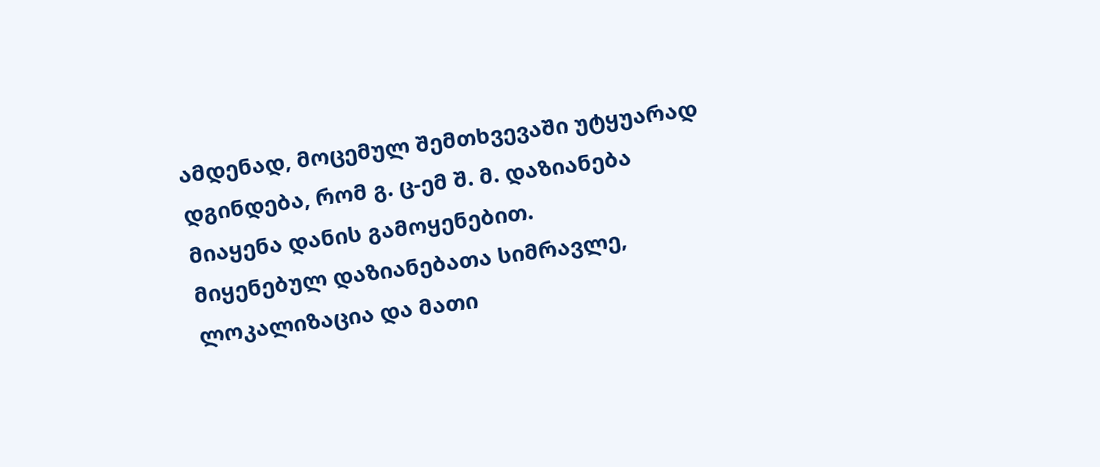ამდენად, მოცემულ შემთხვევაში უტყუარად დგინდება, რომ გ. ც-ემ შ. მ. დაზიანება მიაყენა დანის გამოყენებით.
მიყენებულ დაზიანებათა სიმრავლე, ლოკალიზაცია და მათი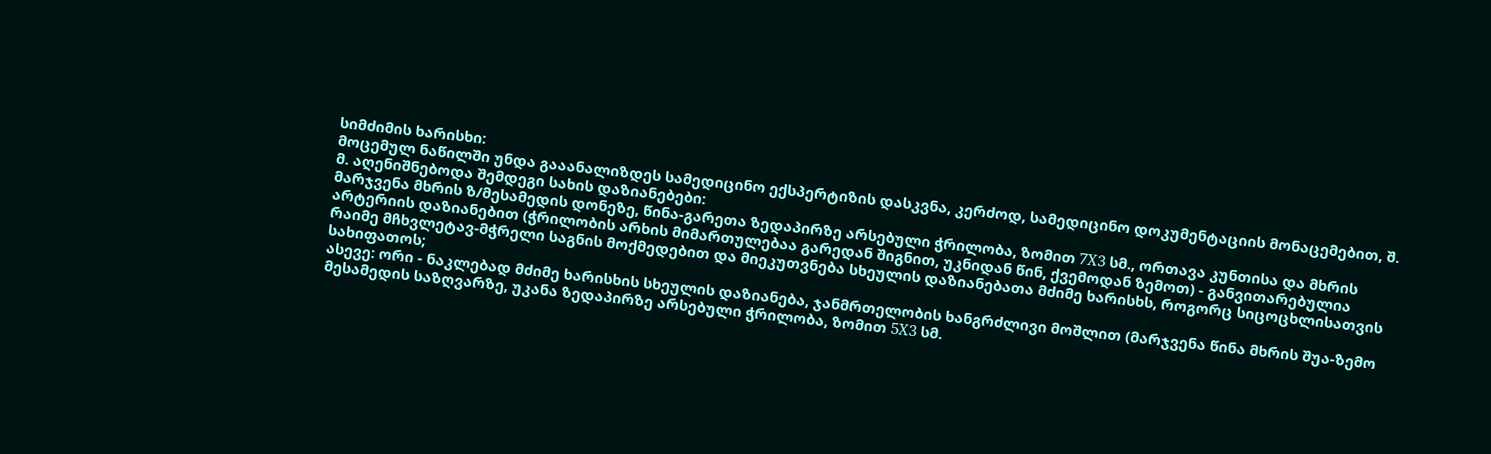სიმძიმის ხარისხი:
მოცემულ ნაწილში უნდა გააანალიზდეს სამედიცინო ექსპერტიზის დასკვნა, კერძოდ, სამედიცინო დოკუმენტაციის მონაცემებით, შ. მ. აღენიშნებოდა შემდეგი სახის დაზიანებები:
მარჯვენა მხრის ზ/მესამედის დონეზე, წინა-გარეთა ზედაპირზე არსებული ჭრილობა, ზომით 7X3 სმ., ორთავა კუნთისა და მხრის არტერიის დაზიანებით (ჭრილობის არხის მიმართულებაა გარედან შიგნით, უკნიდან წინ, ქვემოდან ზემოთ) - განვითარებულია რაიმე მჩხვლეტავ-მჭრელი საგნის მოქმედებით და მიეკუთვნება სხეულის დაზიანებათა მძიმე ხარისხს, როგორც სიცოცხლისათვის სახიფათოს;
ასევე: ორი - ნაკლებად მძიმე ხარისხის სხეულის დაზიანება, ჯანმრთელობის ხანგრძლივი მოშლით (მარჯვენა წინა მხრის შუა-ზემო მესამედის საზღვარზე, უკანა ზედაპირზე არსებული ჭრილობა, ზომით 5X3 სმ.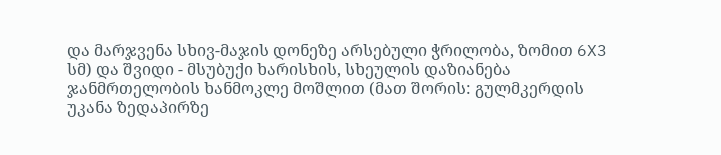და მარჯვენა სხივ-მაჯის დონეზე არსებული ჭრილობა, ზომით 6X3 სმ) და შვიდი - მსუბუქი ხარისხის, სხეულის დაზიანება ჯანმრთელობის ხანმოკლე მოშლით (მათ შორის: გულმკერდის უკანა ზედაპირზე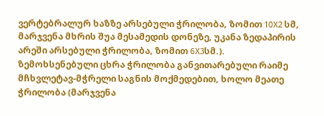ვერტებრალურ ხაზზე არსებული ჭრილობა, ზომით 10X2 სმ, მარჯვენა მხრის შუა მესამედის დონეზე, უკანა ზედაპირის არეში არსებული ჭრილობა, ზომით 6X3სმ.).
ზემოხსენებული ცხრა ჭრილობა განვითარებული რაიმე მჩხვლეტავ-მჭრელი საგნის მოქმედებით, ხოლო მეათე ჭრილობა (მარჯვენა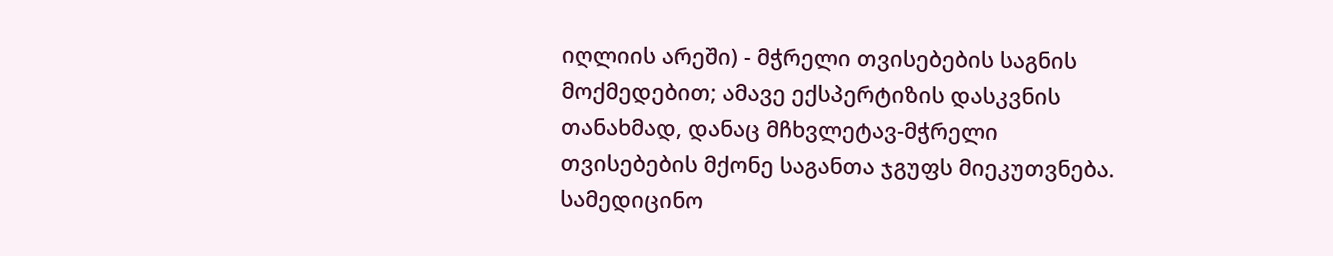იღლიის არეში) - მჭრელი თვისებების საგნის მოქმედებით; ამავე ექსპერტიზის დასკვნის თანახმად, დანაც მჩხვლეტავ-მჭრელი თვისებების მქონე საგანთა ჯგუფს მიეკუთვნება.
სამედიცინო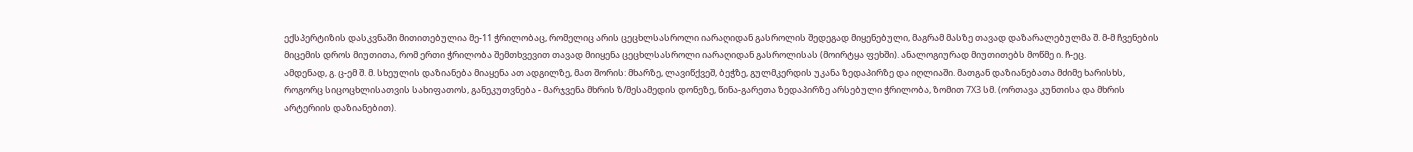ექსპერტიზის დასკვნაში მითითებულია მე-11 ჭრილობაც, რომელიც არის ცეცხლსასროლი იარაღიდან გასროლის შედეგად მიყენებული, მაგრამ მასზე თავად დაზარალებულმა შ. მ-მ ჩვენების მიცემის დროს მიუთითა, რომ ერთი ჭრილობა შემთხვევით თავად მიიყენა ცეცხლსასროლი იარაღიდან გასროლისას (მოირტყა ფეხში). ანალოგიურად მიუთითებს მოწმე ი. ჩ-ეც.
ამდენად, გ. ც-ემ შ. მ. სხეულის დაზიანება მიაყენა ათ ადგილზე, მათ შორის: მხარზე, ლავიწქვეშ, ბეჭზე, გულმკერდის უკანა ზედაპირზე და იღლიაში. მათგან დაზიანებათა მძიმე ხარისხს, როგორც სიცოცხლისათვის სახიფათოს, განეკუთვნება - მარჯვენა მხრის ზ/მესამედის დონეზე, წინა-გარეთა ზედაპირზე არსებული ჭრილობა, ზომით 7X3 სმ. (ორთავა კუნთისა და მხრის არტერიის დაზიანებით).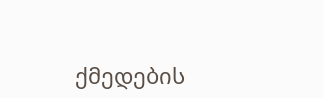ქმედების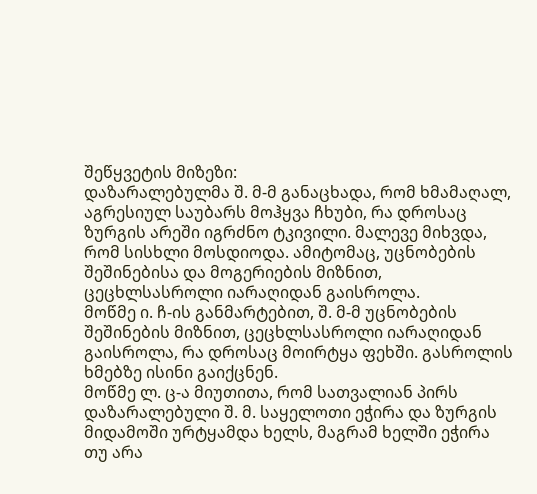შეწყვეტის მიზეზი:
დაზარალებულმა შ. მ-მ განაცხადა, რომ ხმამაღალ, აგრესიულ საუბარს მოჰყვა ჩხუბი, რა დროსაც ზურგის არეში იგრძნო ტკივილი. მალევე მიხვდა, რომ სისხლი მოსდიოდა. ამიტომაც, უცნობების შეშინებისა და მოგერიების მიზნით, ცეცხლსასროლი იარაღიდან გაისროლა.
მოწმე ი. ჩ-ის განმარტებით, შ. მ-მ უცნობების შეშინების მიზნით, ცეცხლსასროლი იარაღიდან გაისროლა, რა დროსაც მოირტყა ფეხში. გასროლის ხმებზე ისინი გაიქცნენ.
მოწმე ლ. ც-ა მიუთითა, რომ სათვალიან პირს დაზარალებული შ. მ. საყელოთი ეჭირა და ზურგის მიდამოში ურტყამდა ხელს, მაგრამ ხელში ეჭირა თუ არა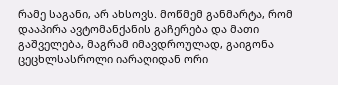რამე საგანი, არ ახსოვს. მოწმემ განმარტა, რომ დააპირა ავტომანქანის გაჩერება და მათი გაშველება, მაგრამ იმავდროულად, გაიგონა ცეცხლსასროლი იარაღიდან ორი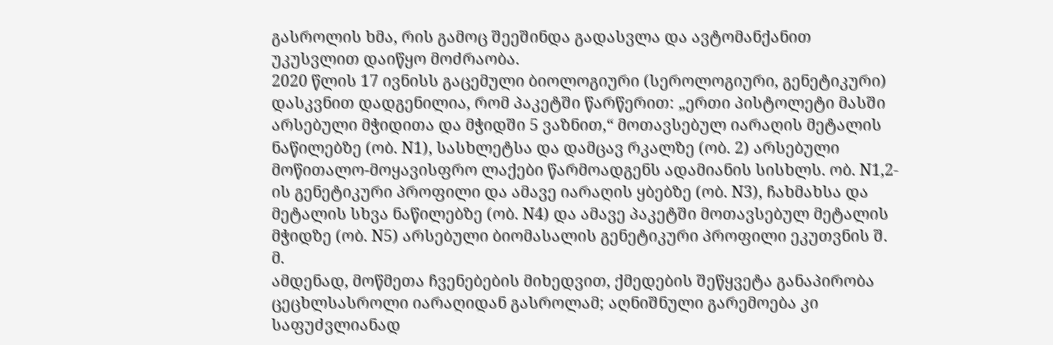გასროლის ხმა, რის გამოც შეეშინდა გადასვლა და ავტომანქანით უკუსვლით დაიწყო მოძრაობა.
2020 წლის 17 ივნისს გაცემული ბიოლოგიური (სეროლოგიური, გენეტიკური) დასკვნით დადგენილია, რომ პაკეტში წარწერით: „ერთი პისტოლეტი მასში არსებული მჭიდითა და მჭიდში 5 ვაზნით,“ მოთავსებულ იარაღის მეტალის ნაწილებზე (ობ. N1), სასხლეტსა და დამცავ რკალზე (ობ. 2) არსებული მოწითალო-მოყავისფრო ლაქები წარმოადგენს ადამიანის სისხლს. ობ. N1,2-ის გენეტიკური პროფილი და ამავე იარაღის ყბებზე (ობ. N3), ჩახმახსა და მეტალის სხვა ნაწილებზე (ობ. N4) და ამავე პაკეტში მოთავსებულ მეტალის მჭიდზე (ობ. N5) არსებული ბიომასალის გენეტიკური პროფილი ეკუთვნის შ. მ.
ამდენად, მოწმეთა ჩვენებების მიხედვით, ქმედების შეწყვეტა განაპირობა ცეცხლსასროლი იარაღიდან გასროლამ; აღნიშნული გარემოება კი საფუძვლიანად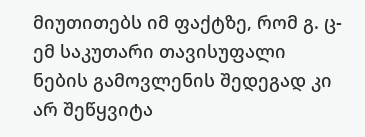მიუთითებს იმ ფაქტზე, რომ გ. ც-ემ საკუთარი თავისუფალი ნების გამოვლენის შედეგად კი არ შეწყვიტა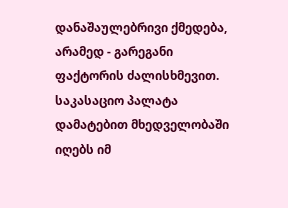დანაშაულებრივი ქმედება, არამედ - გარეგანი ფაქტორის ძალისხმევით. საკასაციო პალატა დამატებით მხედველობაში იღებს იმ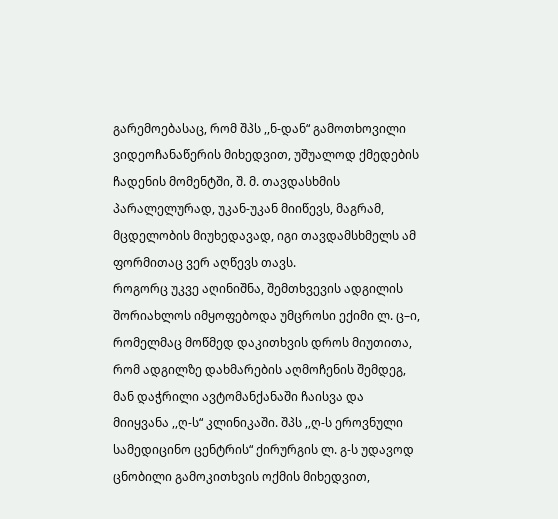გარემოებასაც, რომ შპს ,,ნ-დან“ გამოთხოვილი ვიდეოჩანაწერის მიხედვით, უშუალოდ ქმედების ჩადენის მომენტში, შ. მ. თავდასხმის პარალელურად, უკან-უკან მიიწევს, მაგრამ, მცდელობის მიუხედავად, იგი თავდამსხმელს ამ ფორმითაც ვერ აღწევს თავს.
როგორც უკვე აღინიშნა, შემთხვევის ადგილის შორიახლოს იმყოფებოდა უმცროსი ექიმი ლ. ც–ი, რომელმაც მოწმედ დაკითხვის დროს მიუთითა, რომ ადგილზე დახმარების აღმოჩენის შემდეგ, მან დაჭრილი ავტომანქანაში ჩაისვა და მიიყვანა ,,ღ-ს“ კლინიკაში. შპს ,,ღ-ს ეროვნული სამედიცინო ცენტრის“ ქირურგის ლ. გ-ს უდავოდ ცნობილი გამოკითხვის ოქმის მიხედვით,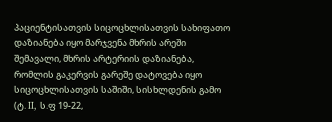პაციენტისათვის სიცოცხლისათვის სახიფათო დაზიანება იყო მარჯვენა მხრის არეში შემავალი, მხრის არტერიის დაზიანება, რომლის გაკერვის გარეშე დატოვება იყო სიცოცხლისათვის საშიში, სისხლდენის გამო (ტ. II, ს.ფ 19-22,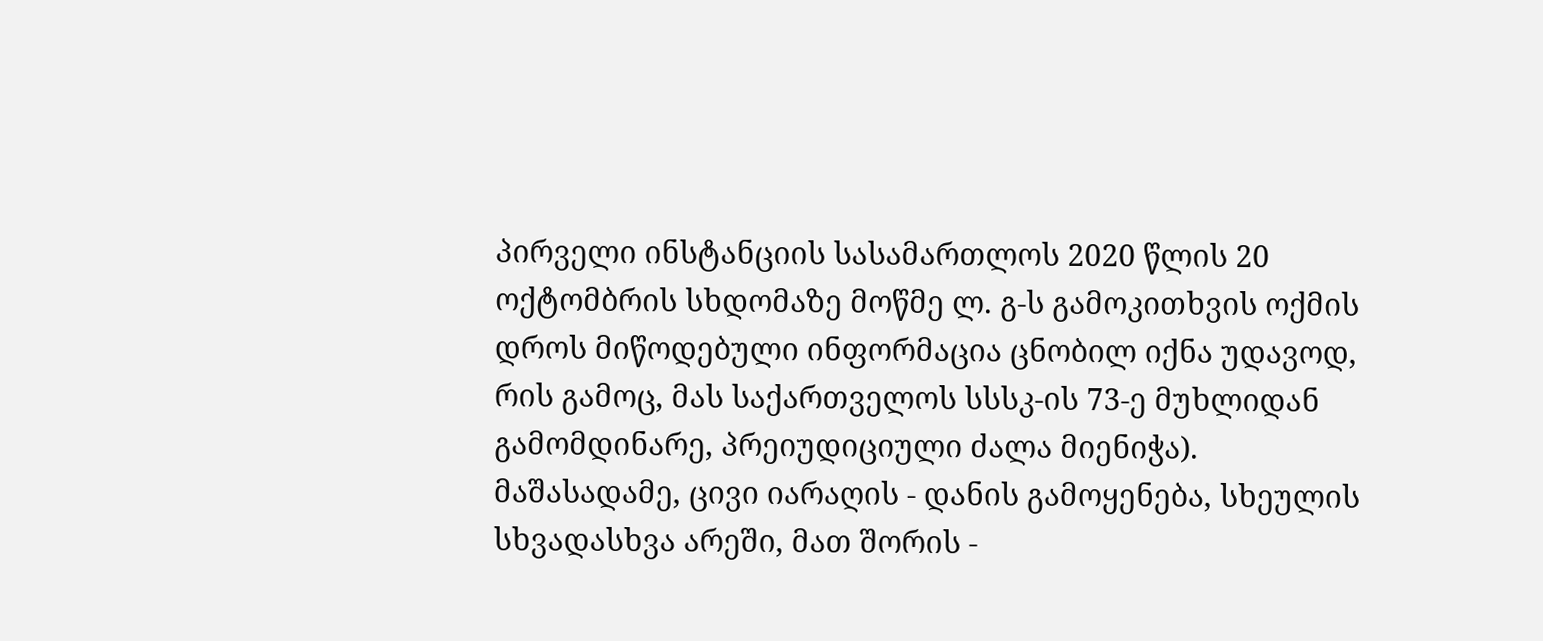პირველი ინსტანციის სასამართლოს 2020 წლის 20 ოქტომბრის სხდომაზე მოწმე ლ. გ-ს გამოკითხვის ოქმის დროს მიწოდებული ინფორმაცია ცნობილ იქნა უდავოდ, რის გამოც, მას საქართველოს სსსკ-ის 73-ე მუხლიდან გამომდინარე, პრეიუდიციული ძალა მიენიჭა).
მაშასადამე, ცივი იარაღის - დანის გამოყენება, სხეულის სხვადასხვა არეში, მათ შორის -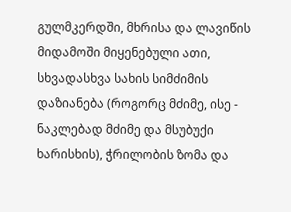გულმკერდში, მხრისა და ლავიწის მიდამოში მიყენებული ათი, სხვადასხვა სახის სიმძიმის დაზიანება (როგორც მძიმე, ისე - ნაკლებად მძიმე და მსუბუქი ხარისხის), ჭრილობის ზომა და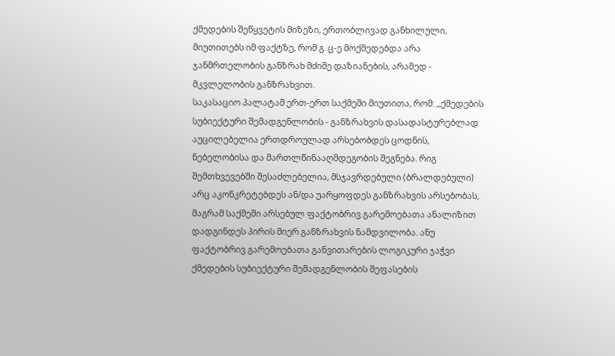ქმედების შეწყვეტის მიზეზი, ერთობლივად განხილული, მიუთითებს იმ ფაქტზე, რომ გ. ც-ე მოქმედებდა არა ჯანმრთელობის განზრახ მძიმე დაზიანების, არამედ - მკვლელობის განზრახვით.
საკასაციო პალატამ ერთ-ერთ საქმეში მიუთითა, რომ: ,,ქმედების სუბიექტური შემადგენლობის - განზრახვის დასადასტურებლად აუცილებელია ერთდროულად არსებობდეს ცოდნის, ნებელობისა და მართლწინააღმდეგობის შეგნება. რიგ შემთხვევებში შესაძლებელია, მსჯავრდებული (ბრალდებული) არც აკონკრეტებდეს ან/და უარყოფდეს განზრახვის არსებობას, მაგრამ საქმეში არსებულ ფაქტობრივ გარემოებათა ანალიზით დადგინდეს პირის მიერ განზრახვის ნამდვილობა. ანუ ფაქტობრივ გარემოებათა განვითარების ლოგიკური ჯაჭვი ქმედების სუბიექტური შემადგენლობის შეფასების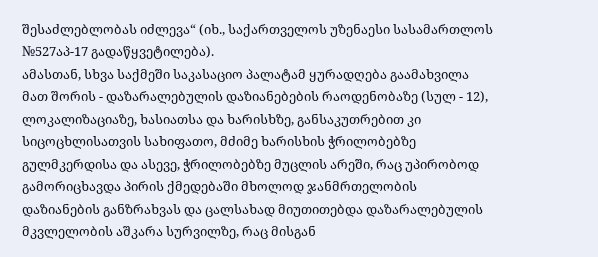შესაძლებლობას იძლევა“ (იხ., საქართველოს უზენაესი სასამართლოს №527აპ-17 გადაწყვეტილება).
ამასთან, სხვა საქმეში საკასაციო პალატამ ყურადღება გაამახვილა მათ შორის - დაზარალებულის დაზიანებების რაოდენობაზე (სულ - 12), ლოკალიზაციაზე, ხასიათსა და ხარისხზე, განსაკუთრებით კი სიცოცხლისათვის სახიფათო, მძიმე ხარისხის ჭრილობებზე გულმკერდისა და ასევე, ჭრილობებზე მუცლის არეში, რაც უპირობოდ გამორიცხავდა პირის ქმედებაში მხოლოდ ჯანმრთელობის დაზიანების განზრახვას და ცალსახად მიუთითებდა დაზარალებულის მკვლელობის აშკარა სურვილზე, რაც მისგან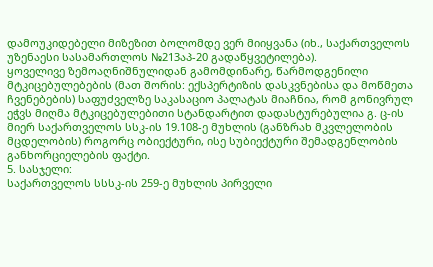დამოუკიდებელი მიზეზით ბოლომდე ვერ მიიყვანა (იხ., საქართველოს უზენაესი სასამართლოს №213აპ-20 გადაწყვეტილება).
ყოველივე ზემოაღნიშნულიდან გამომდინარე, წარმოდგენილი მტკიცებულებების (მათ შორის: ექსპერტიზის დასკვნებისა და მოწმეთა ჩვენებების) საფუძველზე საკასაციო პალატას მიაჩნია, რომ გონივრულ ეჭვს მიღმა მტკიცებულებითი სტანდარტით დადასტურებულია გ. ც-ის მიერ საქართველოს სსკ-ის 19.108-ე მუხლის (განზრახ მკვლელობის მცდელობის) როგორც ობიექტური, ისე სუბიექტური შემადგენლობის განხორციელების ფაქტი.
5. სასჯელი:
საქართველოს სსსკ-ის 259-ე მუხლის პირველი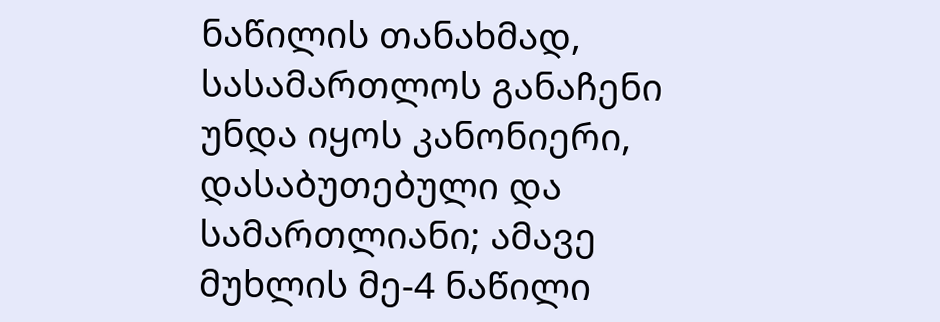ნაწილის თანახმად, სასამართლოს განაჩენი უნდა იყოს კანონიერი, დასაბუთებული და სამართლიანი; ამავე მუხლის მე-4 ნაწილი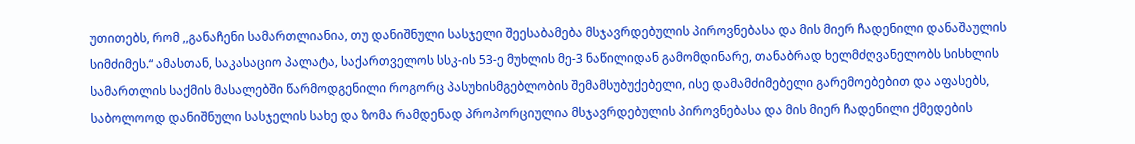უთითებს, რომ ,,განაჩენი სამართლიანია, თუ დანიშნული სასჯელი შეესაბამება მსჯავრდებულის პიროვნებასა და მის მიერ ჩადენილი დანაშაულის სიმძიმეს.“ ამასთან, საკასაციო პალატა, საქართველოს სსკ-ის 53-ე მუხლის მე-3 ნაწილიდან გამომდინარე, თანაბრად ხელმძღვანელობს სისხლის სამართლის საქმის მასალებში წარმოდგენილი როგორც პასუხისმგებლობის შემამსუბუქებელი, ისე დამამძიმებელი გარემოებებით და აფასებს, საბოლოოდ დანიშნული სასჯელის სახე და ზომა რამდენად პროპორციულია მსჯავრდებულის პიროვნებასა და მის მიერ ჩადენილი ქმედების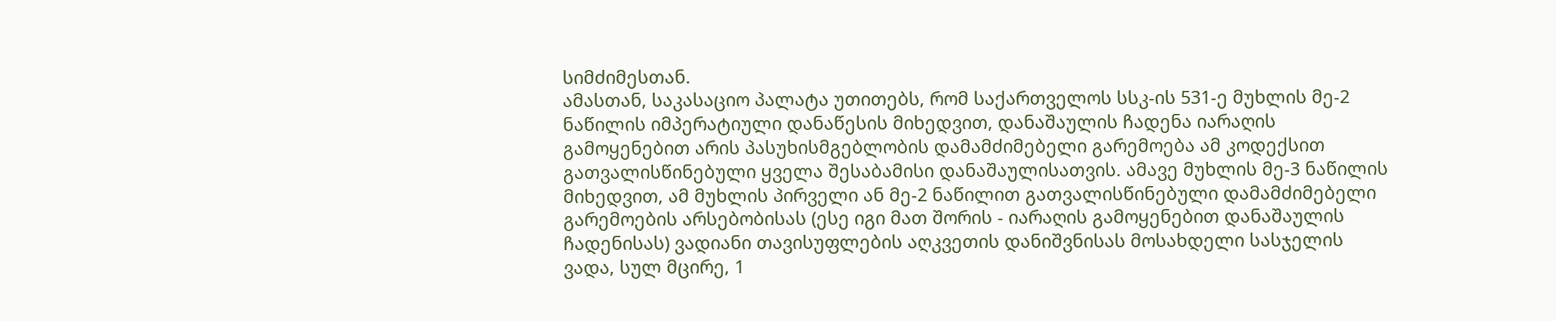სიმძიმესთან.
ამასთან, საკასაციო პალატა უთითებს, რომ საქართველოს სსკ-ის 531-ე მუხლის მე-2 ნაწილის იმპერატიული დანაწესის მიხედვით, დანაშაულის ჩადენა იარაღის გამოყენებით არის პასუხისმგებლობის დამამძიმებელი გარემოება ამ კოდექსით გათვალისწინებული ყველა შესაბამისი დანაშაულისათვის. ამავე მუხლის მე-3 ნაწილის მიხედვით, ამ მუხლის პირველი ან მე-2 ნაწილით გათვალისწინებული დამამძიმებელი გარემოების არსებობისას (ესე იგი მათ შორის - იარაღის გამოყენებით დანაშაულის ჩადენისას) ვადიანი თავისუფლების აღკვეთის დანიშვნისას მოსახდელი სასჯელის ვადა, სულ მცირე, 1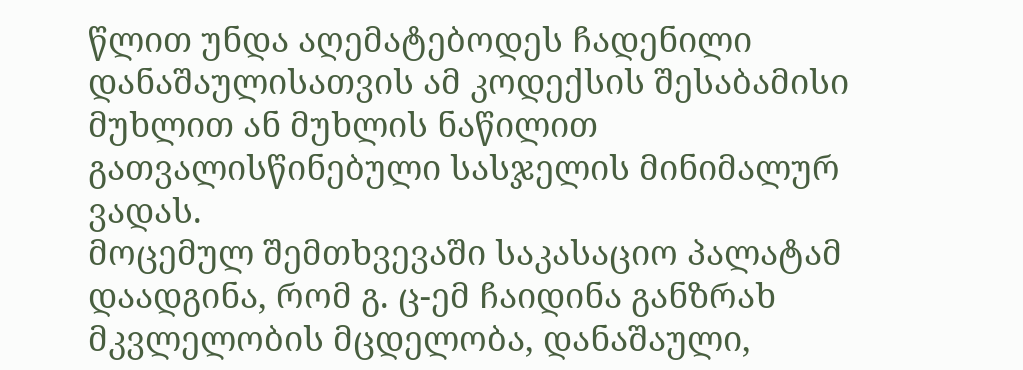წლით უნდა აღემატებოდეს ჩადენილი დანაშაულისათვის ამ კოდექსის შესაბამისი მუხლით ან მუხლის ნაწილით გათვალისწინებული სასჯელის მინიმალურ ვადას.
მოცემულ შემთხვევაში საკასაციო პალატამ დაადგინა, რომ გ. ც-ემ ჩაიდინა განზრახ მკვლელობის მცდელობა, დანაშაული,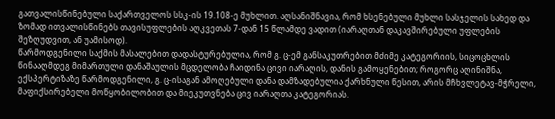გათვალისწინებული საქართველოს სსკ-ის 19.108-ე მუხლით. აღსანიშნავია, რომ ხსენებული მუხლი სასჯელის სახედ და ზომად ითვალისწინებს თავისუფლების აღკვეთას 7-დან 15 წლამდე ვადით (იარაღთან დაკავშირებული უფლების შეზღუდვით, ან უამისოდ).
წარმოდგენილი საქმის მასალებით დადასტურებულია, რომ გ. ც-ემ განსაკუთრებით მძიმე კატეგორიის, სიცოცხლის წინააღმდეგ მიმართული დანაშაულის მცდელობა ჩაიდინა ცივი იარაღის, დანის გამოყენებით; როგორც აღინიშნა, ექსპერტიზაზე წარმოდგენილი, გ. ც-ისაგან ამოღებული დანა დამზადებულია ქარხნული წესით, არის მჩხვლეტავ-მჭრელი, მაფიქსირებელი მოწყობილობით და მიეკუთვნება ცივ იარაღთა კატეგორიას.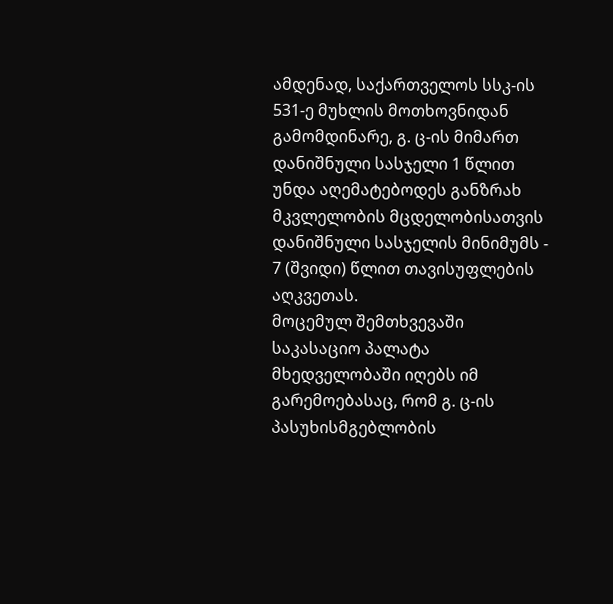ამდენად, საქართველოს სსკ-ის 531-ე მუხლის მოთხოვნიდან გამომდინარე, გ. ც-ის მიმართ დანიშნული სასჯელი 1 წლით უნდა აღემატებოდეს განზრახ მკვლელობის მცდელობისათვის დანიშნული სასჯელის მინიმუმს - 7 (შვიდი) წლით თავისუფლების აღკვეთას.
მოცემულ შემთხვევაში საკასაციო პალატა მხედველობაში იღებს იმ გარემოებასაც, რომ გ. ც-ის პასუხისმგებლობის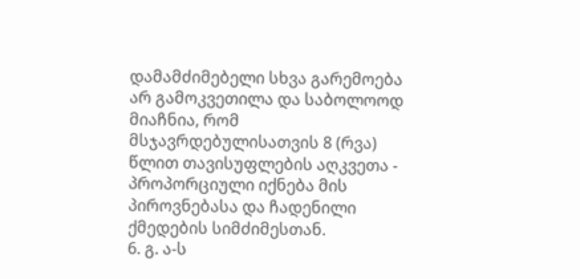დამამძიმებელი სხვა გარემოება არ გამოკვეთილა და საბოლოოდ მიაჩნია, რომ მსჯავრდებულისათვის 8 (რვა) წლით თავისუფლების აღკვეთა - პროპორციული იქნება მის პიროვნებასა და ჩადენილი ქმედების სიმძიმესთან.
6. გ. ა-ს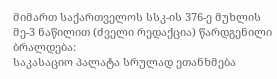მიმართ საქართველოს სსკ-ის 376-ე მუხლის მე-3 ნაწილით (ძველი რედაქცია) წარდგენილი ბრალდება:
საკასაციო პალატა სრულად ეთანხმება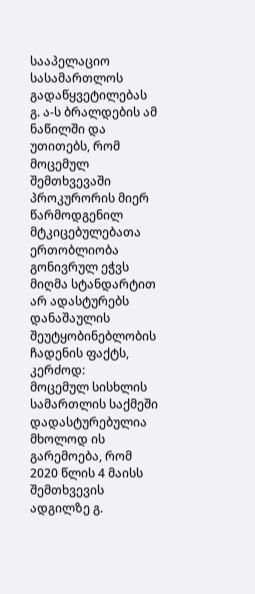სააპელაციო სასამართლოს გადაწყვეტილებას გ. ა-ს ბრალდების ამ ნაწილში და უთითებს, რომ მოცემულ შემთხვევაში პროკურორის მიერ წარმოდგენილ მტკიცებულებათა ერთობლიობა გონივრულ ეჭვს მიღმა სტანდარტით არ ადასტურებს დანაშაულის შეუტყობინებლობის ჩადენის ფაქტს, კერძოდ:
მოცემულ სისხლის სამართლის საქმეში დადასტურებულია მხოლოდ ის გარემოება, რომ 2020 წლის 4 მაისს შემთხვევის ადგილზე გ.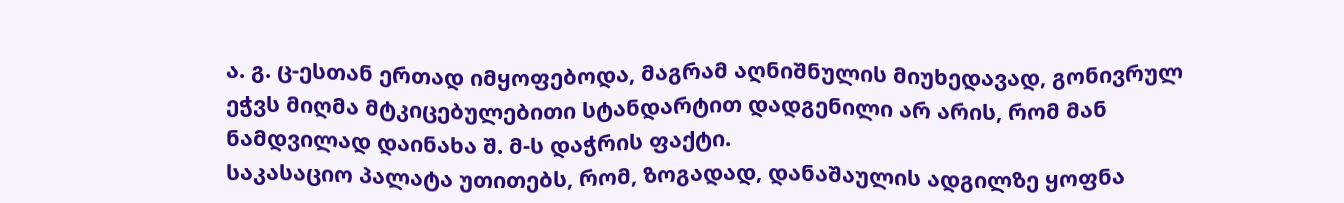ა. გ. ც-ესთან ერთად იმყოფებოდა, მაგრამ აღნიშნულის მიუხედავად, გონივრულ ეჭვს მიღმა მტკიცებულებითი სტანდარტით დადგენილი არ არის, რომ მან ნამდვილად დაინახა შ. მ-ს დაჭრის ფაქტი.
საკასაციო პალატა უთითებს, რომ, ზოგადად, დანაშაულის ადგილზე ყოფნა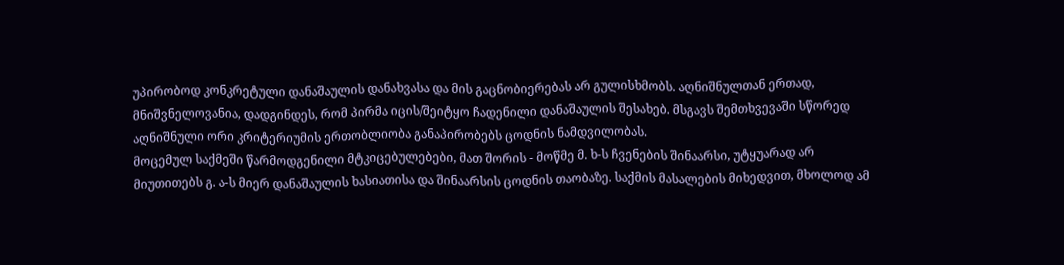უპირობოდ კონკრეტული დანაშაულის დანახვასა და მის გაცნობიერებას არ გულისხმობს. აღნიშნულთან ერთად, მნიშვნელოვანია, დადგინდეს, რომ პირმა იცის/შეიტყო ჩადენილი დანაშაულის შესახებ. მსგავს შემთხვევაში სწორედ აღნიშნული ორი კრიტერიუმის ერთობლიობა განაპირობებს ცოდნის ნამდვილობას.
მოცემულ საქმეში წარმოდგენილი მტკიცებულებები, მათ შორის - მოწმე მ. ხ-ს ჩვენების შინაარსი, უტყუარად არ მიუთითებს გ. ა-ს მიერ დანაშაულის ხასიათისა და შინაარსის ცოდნის თაობაზე. საქმის მასალების მიხედვით, მხოლოდ ამ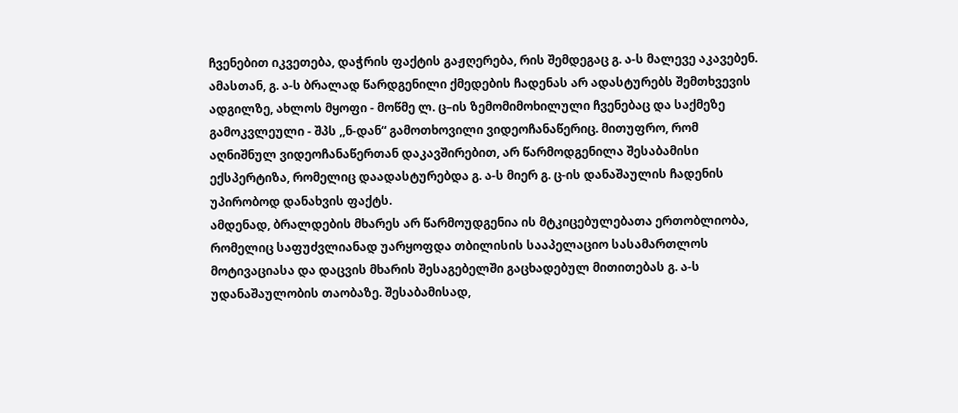ჩვენებით იკვეთება, დაჭრის ფაქტის გაჟღერება, რის შემდეგაც გ. ა-ს მალევე აკავებენ. ამასთან, გ. ა-ს ბრალად წარდგენილი ქმედების ჩადენას არ ადასტურებს შემთხვევის ადგილზე, ახლოს მყოფი - მოწმე ლ. ც–ის ზემომიმოხილული ჩვენებაც და საქმეზე გამოკვლეული - შპს ,,ნ-დან“ გამოთხოვილი ვიდეოჩანაწერიც. მითუფრო, რომ აღნიშნულ ვიდეოჩანაწერთან დაკავშირებით, არ წარმოდგენილა შესაბამისი ექსპერტიზა, რომელიც დაადასტურებდა გ. ა-ს მიერ გ. ც-ის დანაშაულის ჩადენის უპირობოდ დანახვის ფაქტს.
ამდენად, ბრალდების მხარეს არ წარმოუდგენია ის მტკიცებულებათა ერთობლიობა, რომელიც საფუძვლიანად უარყოფდა თბილისის სააპელაციო სასამართლოს მოტივაციასა და დაცვის მხარის შესაგებელში გაცხადებულ მითითებას გ. ა-ს უდანაშაულობის თაობაზე. შესაბამისად,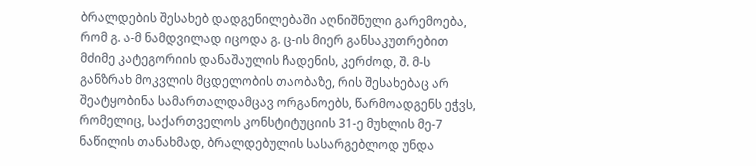ბრალდების შესახებ დადგენილებაში აღნიშნული გარემოება, რომ გ. ა-მ ნამდვილად იცოდა გ. ც-ის მიერ განსაკუთრებით მძიმე კატეგორიის დანაშაულის ჩადენის, კერძოდ, შ. მ-ს განზრახ მოკვლის მცდელობის თაობაზე, რის შესახებაც არ შეატყობინა სამართალდამცავ ორგანოებს, წარმოადგენს ეჭვს, რომელიც, საქართველოს კონსტიტუციის 31-ე მუხლის მე-7 ნაწილის თანახმად, ბრალდებულის სასარგებლოდ უნდა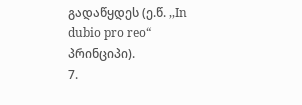გადაწყდეს (ე.წ. ,,In dubio pro reo“ პრინციპი).
7.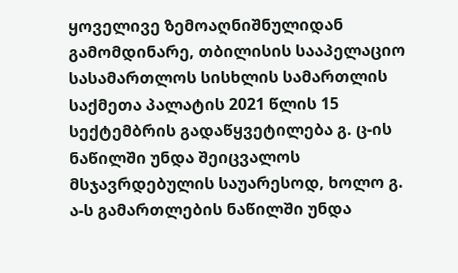ყოველივე ზემოაღნიშნულიდან გამომდინარე, თბილისის სააპელაციო სასამართლოს სისხლის სამართლის საქმეთა პალატის 2021 წლის 15 სექტემბრის გადაწყვეტილება გ. ც-ის ნაწილში უნდა შეიცვალოს მსჯავრდებულის საუარესოდ, ხოლო გ. ა-ს გამართლების ნაწილში უნდა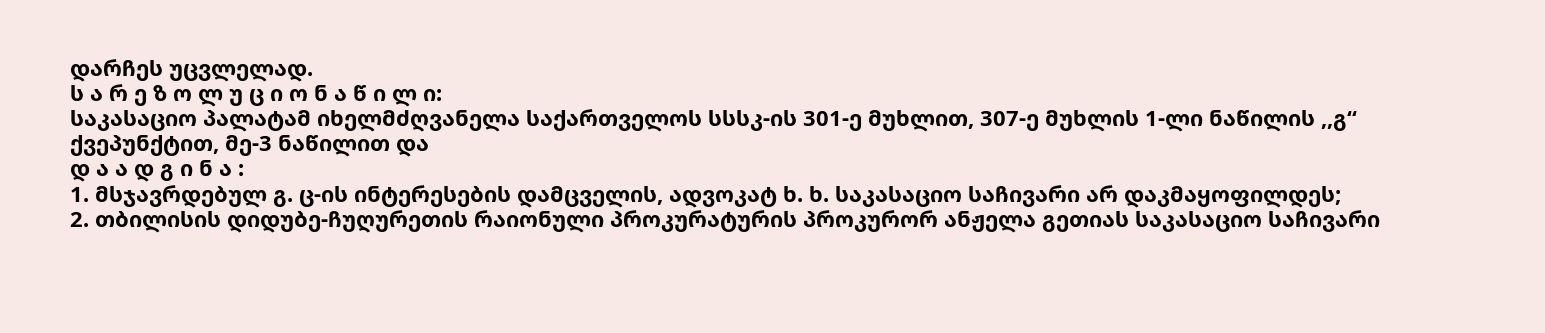დარჩეს უცვლელად.
ს ა რ ე ზ ო ლ უ ც ი ო ნ ა წ ი ლ ი:
საკასაციო პალატამ იხელმძღვანელა საქართველოს სსსკ-ის 301-ე მუხლით, 307-ე მუხლის 1-ლი ნაწილის ,,გ“ ქვეპუნქტით, მე-3 ნაწილით და
დ ა ა დ გ ი ნ ა :
1. მსჯავრდებულ გ. ც-ის ინტერესების დამცველის, ადვოკატ ხ. ხ. საკასაციო საჩივარი არ დაკმაყოფილდეს;
2. თბილისის დიდუბე-ჩუღურეთის რაიონული პროკურატურის პროკურორ ანჟელა გეთიას საკასაციო საჩივარი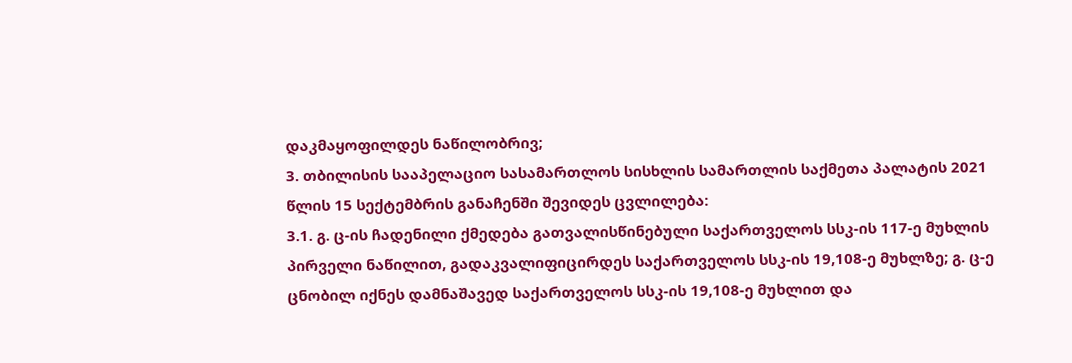დაკმაყოფილდეს ნაწილობრივ;
3. თბილისის სააპელაციო სასამართლოს სისხლის სამართლის საქმეთა პალატის 2021 წლის 15 სექტემბრის განაჩენში შევიდეს ცვლილება:
3.1. გ. ც-ის ჩადენილი ქმედება გათვალისწინებული საქართველოს სსკ-ის 117-ე მუხლის პირველი ნაწილით, გადაკვალიფიცირდეს საქართველოს სსკ-ის 19,108-ე მუხლზე; გ. ც-ე ცნობილ იქნეს დამნაშავედ საქართველოს სსკ-ის 19,108-ე მუხლით და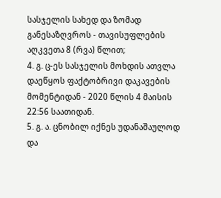სასჯელის სახედ და ზომად განესაზღვროს - თავისუფლების აღკვეთა 8 (რვა) წლით;
4. გ. ც-ეს სასჯელის მოხდის ათვლა დაეწყოს ფაქტობრივი დაკავების მომენტიდან - 2020 წლის 4 მაისის 22:56 საათიდან.
5. გ. ა. ცნობილ იქნეს უდანაშაულოდ და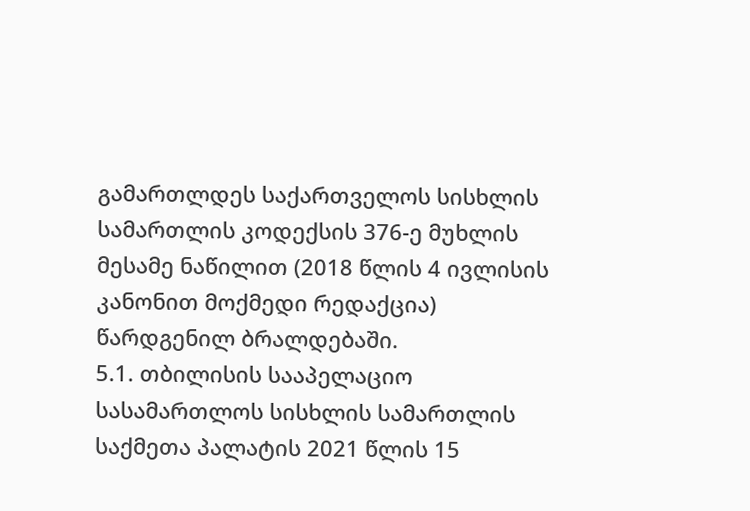გამართლდეს საქართველოს სისხლის სამართლის კოდექსის 376-ე მუხლის მესამე ნაწილით (2018 წლის 4 ივლისის კანონით მოქმედი რედაქცია) წარდგენილ ბრალდებაში.
5.1. თბილისის სააპელაციო სასამართლოს სისხლის სამართლის საქმეთა პალატის 2021 წლის 15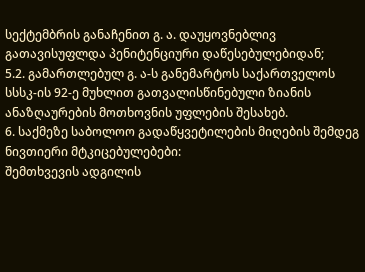სექტემბრის განაჩენით გ. ა. დაუყოვნებლივ გათავისუფლდა პენიტენციური დაწესებულებიდან;
5.2. გამართლებულ გ. ა-ს განემარტოს საქართველოს სსსკ-ის 92-ე მუხლით გათვალისწინებული ზიანის ანაზღაურების მოთხოვნის უფლების შესახებ.
6. საქმეზე საბოლოო გადაწყვეტილების მიღების შემდეგ ნივთიერი მტკიცებულებები:
შემთხვევის ადგილის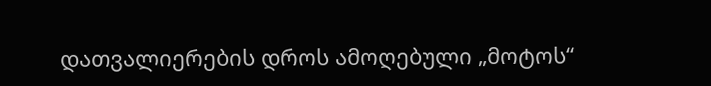დათვალიერების დროს ამოღებული „მოტოს“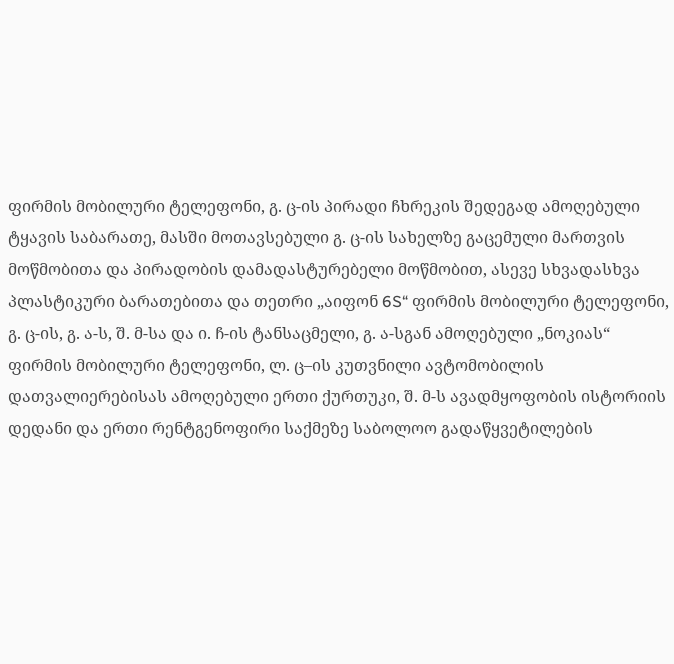ფირმის მობილური ტელეფონი, გ. ც-ის პირადი ჩხრეკის შედეგად ამოღებული ტყავის საბარათე, მასში მოთავსებული გ. ც-ის სახელზე გაცემული მართვის მოწმობითა და პირადობის დამადასტურებელი მოწმობით, ასევე სხვადასხვა პლასტიკური ბარათებითა და თეთრი „აიფონ 6S“ ფირმის მობილური ტელეფონი, გ. ც-ის, გ. ა-ს, შ. მ-სა და ი. ჩ-ის ტანსაცმელი, გ. ა-სგან ამოღებული „ნოკიას“ ფირმის მობილური ტელეფონი, ლ. ც–ის კუთვნილი ავტომობილის დათვალიერებისას ამოღებული ერთი ქურთუკი, შ. მ-ს ავადმყოფობის ისტორიის დედანი და ერთი რენტგენოფირი საქმეზე საბოლოო გადაწყვეტილების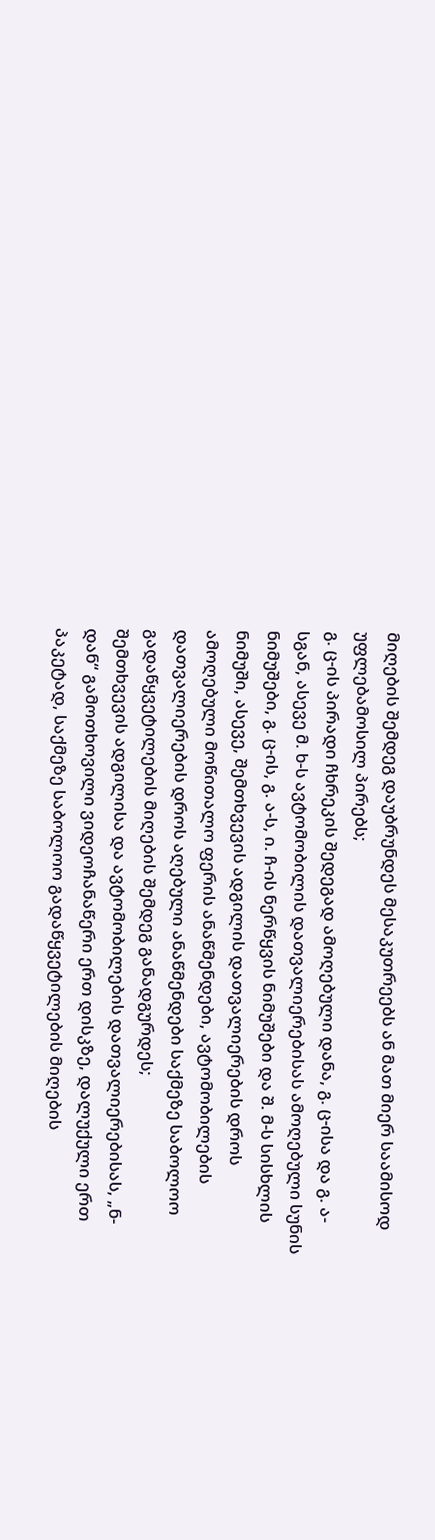მიღების შემდეგ დაუბრუნდეს მესაკუთრეებს ან მათ მიერ საამისოდ უფლებამოსილ პირებს;
გ. ც-ის პირადი ჩხრეკის შედეგად ამოღებული დანა, გ. ც-ისა და გ. ა-სგან, ასევე მ. ხ-ს ავტომობილის დათვალიერებისას ამოღებული სუნის ნიმუშები, გ. ც-ის, გ. ა-ს, ი. ჩ-ის ნერწყვის ნიმუშები და შ. მ-ს სისხლის ნიმუში, ასევე, შემთხვევის ადგილის დათვალიერების დროს ამოღებული მოწითალო ფერის ანაწმენდები, ავტომობილების დათვალიერების დროს აღებული ანაწმენდები საქმეზე საბოლოო გადაწყვეტილების მიღების შემდეგ განადგურდეს;
შემთხვევის ადგილისა და ავტომობილების დათვალიერებისას, „ნ-დან“ გამოთხოვილი ვიდეოჩანაწერი ერთ დისკზე, დალუქული ერთ პაკეტად, საქმეზე საბოლოო გადაწყვეტილების მიღების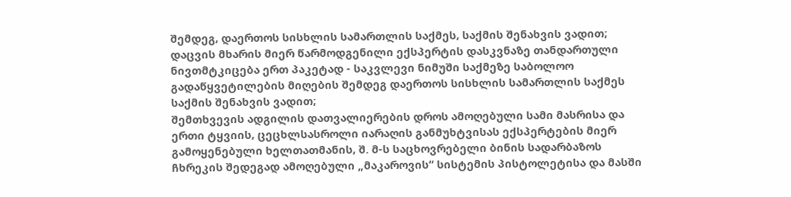შემდეგ, დაერთოს სისხლის სამართლის საქმეს, საქმის შენახვის ვადით;
დაცვის მხარის მიერ წარმოდგენილი ექსპერტის დასკვნაზე თანდართული ნივთმტკიცება ერთ პაკეტად - საკვლევი ნიმუში საქმეზე საბოლოო გადაწყვეტილების მიღების შემდეგ დაერთოს სისხლის სამართლის საქმეს საქმის შენახვის ვადით;
შემთხვევის ადგილის დათვალიერების დროს ამოღებული სამი მასრისა და ერთი ტყვიის, ცეცხლსასროლი იარაღის განმუხტვისას ექსპერტების მიერ გამოყენებული ხელთათმანის, შ. მ-ს საცხოვრებელი ბინის სადარბაზოს ჩხრეკის შედეგად ამოღებული „მაკაროვის“ სისტემის პისტოლეტისა და მასში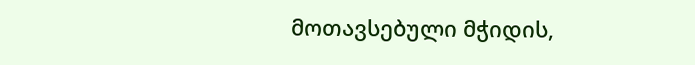მოთავსებული მჭიდის,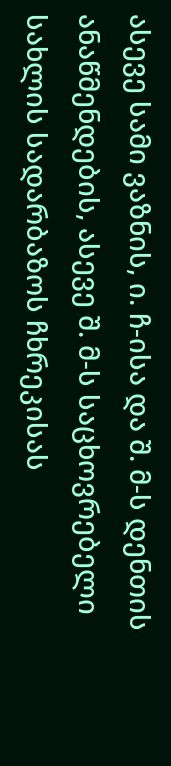ასევე სამი ვაზნის, ი. ჩ-ისა და შ. მ-ს დენთის ანაწმენდების, ასევე შ. მ-ს საცხოვრებელი სახლის სადარბაზოს ჩხრეკისას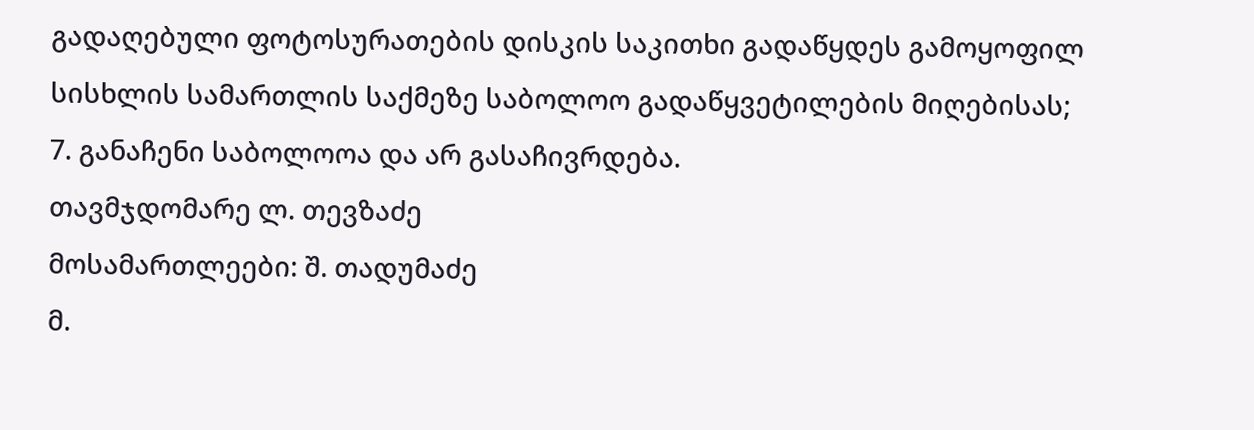გადაღებული ფოტოსურათების დისკის საკითხი გადაწყდეს გამოყოფილ სისხლის სამართლის საქმეზე საბოლოო გადაწყვეტილების მიღებისას;
7. განაჩენი საბოლოოა და არ გასაჩივრდება.
თავმჯდომარე ლ. თევზაძე
მოსამართლეები: შ. თადუმაძე
მ.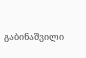გაბინაშვილი